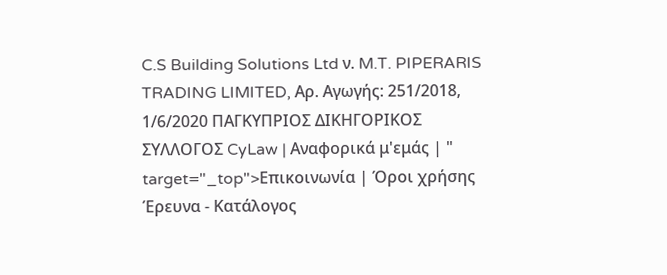C.S Building Solutions Ltd ν. M.T. PIPERARIS TRADING LIMITED, Αρ. Αγωγής: 251/2018, 1/6/2020 ΠΑΓΚΥΠΡΙΟΣ ΔΙΚΗΓΟΡΙΚΟΣ ΣΥΛΛΟΓΟΣ CyLaw | Αναφορικά μ'εμάς | " target="_top">Επικοινωνία | Όροι χρήσης Έρευνα - Κατάλογος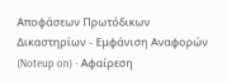Αποφάσεων Πρωτόδικων Δικαστηρίων - Εμφάνιση Αναφορών (Noteup on) - Αφαίρεση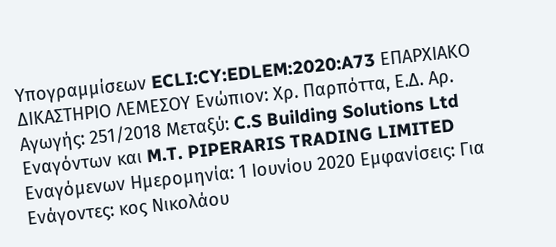Υπογραμμίσεων ECLI:CY:EDLEM:2020:A73 ΕΠΑΡΧΙΑΚΟ ΔΙΚΑΣΤΗΡΙΟ ΛΕΜΕΣΟΥ Ενώπιον: Χρ. Παρπόττα, Ε.Δ. Αρ. Αγωγής: 251/2018 Μεταξύ: C.S Building Solutions Ltd Εναγόντων και M.T. PIPERARIS TRADING LIMITED Εναγόμενων Ημερομηνία: 1 Ιουνίου 2020 Εμφανίσεις: Για Ενάγοντες: κος Νικολάου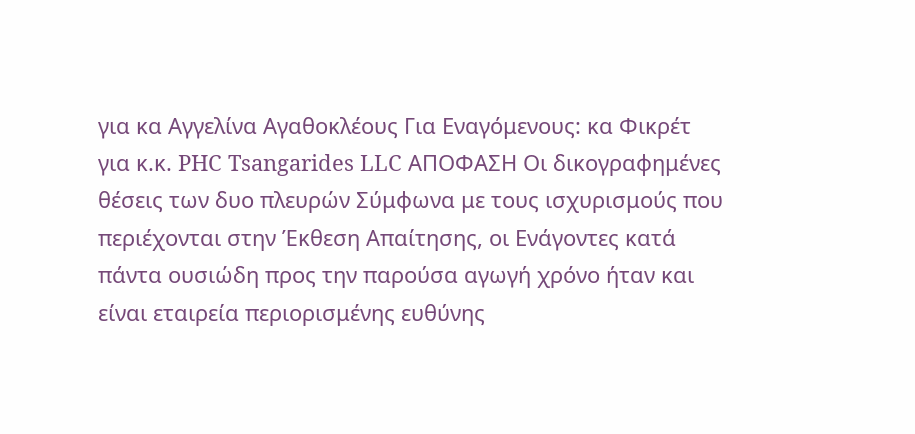για κα Αγγελίνα Αγαθοκλέους Για Εναγόμενους: κα Φικρέτ για κ.κ. PHC Tsangarides LLC ΑΠΟΦΑΣΗ Οι δικογραφημένες θέσεις των δυο πλευρών Σύμφωνα με τους ισχυρισμούς που περιέχονται στην Έκθεση Απαίτησης, οι Ενάγοντες κατά πάντα ουσιώδη προς την παρούσα αγωγή χρόνο ήταν και είναι εταιρεία περιορισμένης ευθύνης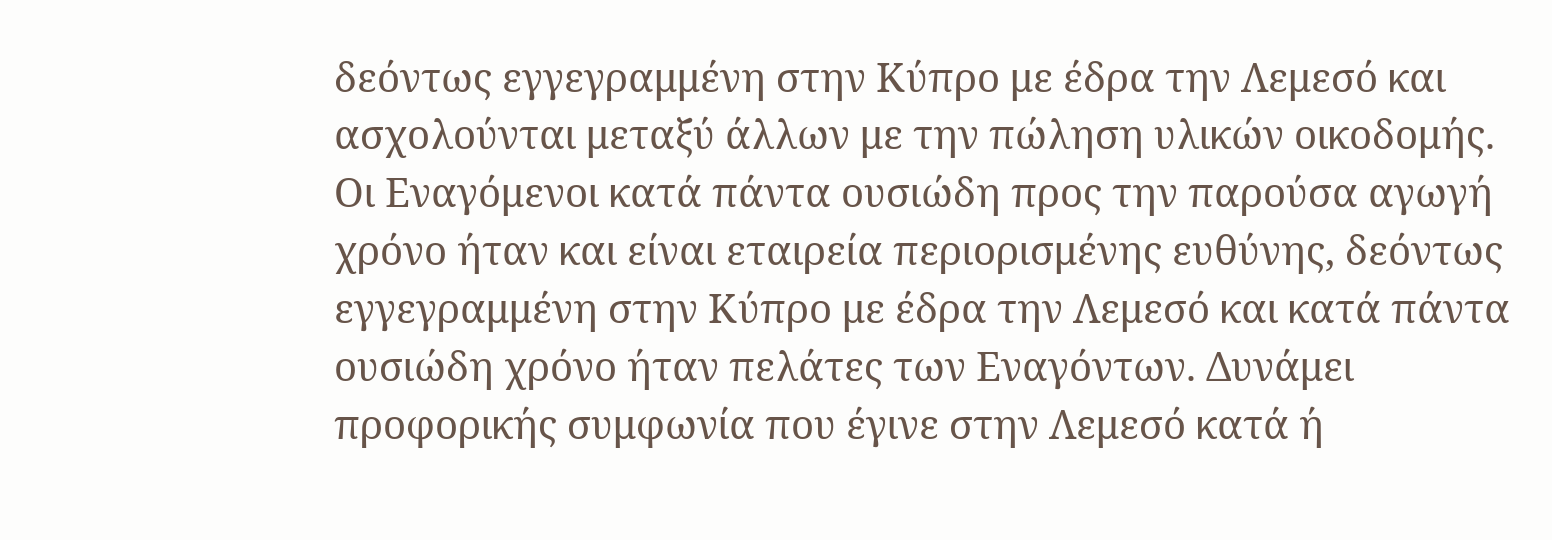δεόντως εγγεγραμμένη στην Κύπρο με έδρα την Λεμεσό και ασχολούνται μεταξύ άλλων με την πώληση υλικών οικοδομής. Οι Εναγόμενοι κατά πάντα ουσιώδη προς την παρούσα αγωγή χρόνο ήταν και είναι εταιρεία περιορισμένης ευθύνης, δεόντως εγγεγραμμένη στην Κύπρο με έδρα την Λεμεσό και κατά πάντα ουσιώδη χρόνο ήταν πελάτες των Εναγόντων. Δυνάμει προφορικής συμφωνία που έγινε στην Λεμεσό κατά ή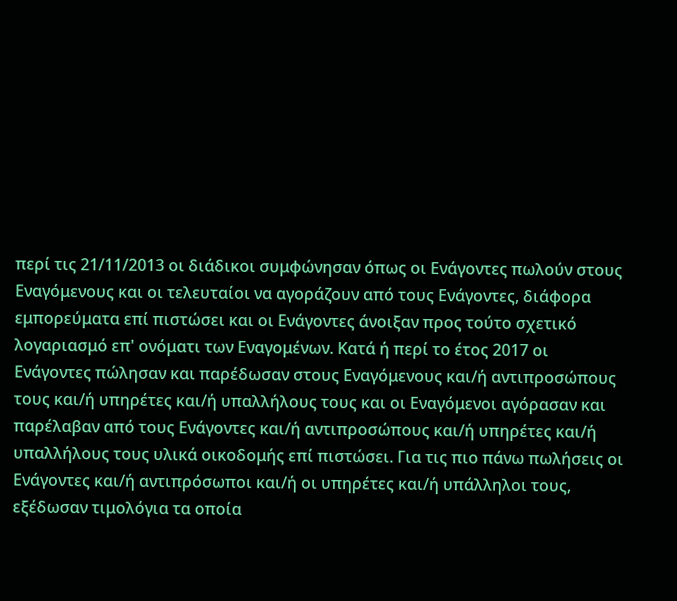περί τις 21/11/2013 οι διάδικοι συμφώνησαν όπως οι Ενάγοντες πωλούν στους Εναγόμενους και οι τελευταίοι να αγοράζουν από τους Ενάγοντες, διάφορα εμπορεύματα επί πιστώσει και οι Ενάγοντες άνοιξαν προς τούτο σχετικό λογαριασμό επ' ονόματι των Εναγομένων. Κατά ή περί το έτος 2017 οι Ενάγοντες πώλησαν και παρέδωσαν στους Εναγόμενους και/ή αντιπροσώπους τους και/ή υπηρέτες και/ή υπαλλήλους τους και οι Εναγόμενοι αγόρασαν και παρέλαβαν από τους Ενάγοντες και/ή αντιπροσώπους και/ή υπηρέτες και/ή υπαλλήλους τους υλικά οικοδομής επί πιστώσει. Για τις πιο πάνω πωλήσεις οι Ενάγοντες και/ή αντιπρόσωποι και/ή οι υπηρέτες και/ή υπάλληλοι τους, εξέδωσαν τιμολόγια τα οποία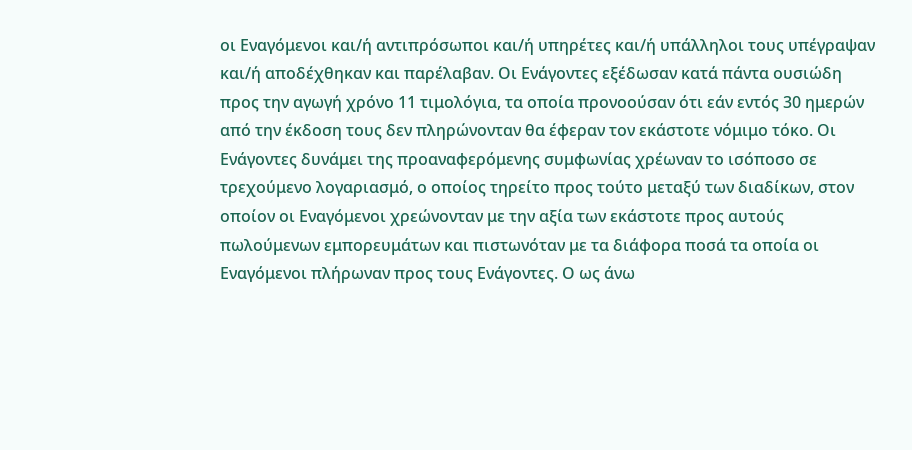οι Εναγόμενοι και/ή αντιπρόσωποι και/ή υπηρέτες και/ή υπάλληλοι τους υπέγραψαν και/ή αποδέχθηκαν και παρέλαβαν. Οι Ενάγοντες εξέδωσαν κατά πάντα ουσιώδη προς την αγωγή χρόνο 11 τιμολόγια, τα οποία προνοούσαν ότι εάν εντός 30 ημερών από την έκδοση τους δεν πληρώνονταν θα έφεραν τον εκάστοτε νόμιμο τόκο. Οι Ενάγοντες δυνάμει της προαναφερόμενης συμφωνίας χρέωναν το ισόποσο σε τρεχούμενο λογαριασμό, ο οποίος τηρείτο προς τούτο μεταξύ των διαδίκων, στον οποίον οι Εναγόμενοι χρεώνονταν με την αξία των εκάστοτε προς αυτούς πωλούμενων εμπορευμάτων και πιστωνόταν με τα διάφορα ποσά τα οποία οι Εναγόμενοι πλήρωναν προς τους Ενάγοντες. Ο ως άνω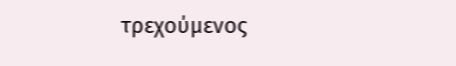τρεχούμενος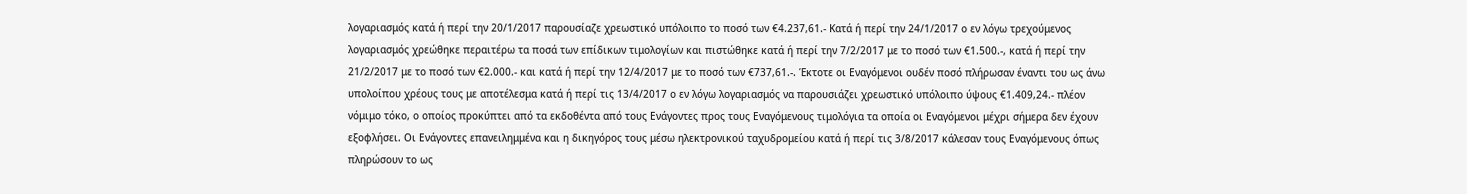λογαριασμός κατά ή περί την 20/1/2017 παρουσίαζε χρεωστικό υπόλοιπο το ποσό των €4.237,61.- Κατά ή περί την 24/1/2017 ο εν λόγω τρεχούμενος λογαριασμός χρεώθηκε περαιτέρω τα ποσά των επίδικων τιμολογίων και πιστώθηκε κατά ή περί την 7/2/2017 με το ποσό των €1.500.-, κατά ή περί την 21/2/2017 με το ποσό των €2.000.- και κατά ή περί την 12/4/2017 με το ποσό των €737,61.-. Έκτοτε οι Εναγόμενοι ουδέν ποσό πλήρωσαν έναντι του ως άνω υπολοίπου χρέους τους με αποτέλεσμα κατά ή περί τις 13/4/2017 ο εν λόγω λογαριασμός να παρουσιάζει χρεωστικό υπόλοιπο ύψους €1.409,24.- πλέον νόμιμο τόκο, ο οποίος προκύπτει από τα εκδοθέντα από τους Ενάγοντες προς τους Εναγόμενους τιμολόγια τα οποία οι Εναγόμενοι μέχρι σήμερα δεν έχουν εξοφλήσει. Οι Ενάγοντες επανειλημμένα και η δικηγόρος τους μέσω ηλεκτρονικού ταχυδρομείου κατά ή περί τις 3/8/2017 κάλεσαν τους Εναγόμενους όπως πληρώσουν το ως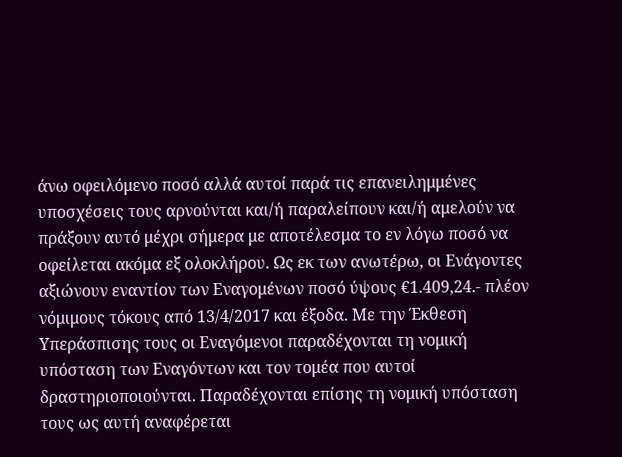άνω οφειλόμενο ποσό αλλά αυτοί παρά τις επανειλημμένες υποσχέσεις τους αρνούνται και/ή παραλείπουν και/ή αμελούν να πράξουν αυτό μέχρι σήμερα με αποτέλεσμα το εν λόγω ποσό να οφείλεται ακόμα εξ ολοκλήρου. Ως εκ των ανωτέρω, οι Ενάγοντες αξιώνουν εναντίον των Εναγομένων ποσό ύψους €1.409,24.- πλέον νόμιμους τόκους από 13/4/2017 και έξοδα. Με την Έκθεση Υπεράσπισης τους οι Εναγόμενοι παραδέχονται τη νομική υπόσταση των Εναγόντων και τον τομέα που αυτοί δραστηριοποιούνται. Παραδέχονται επίσης τη νομική υπόσταση τους ως αυτή αναφέρεται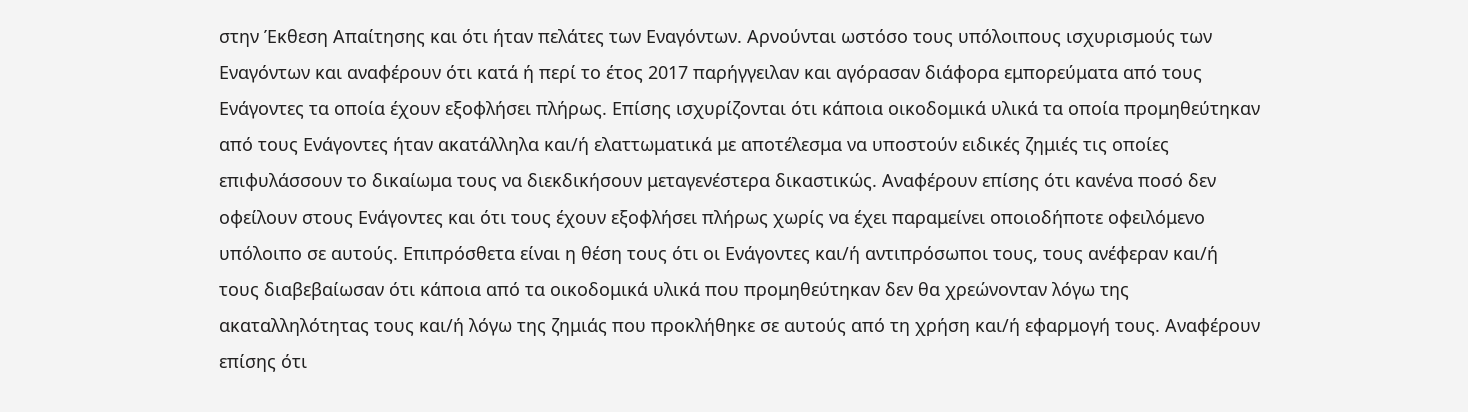στην Έκθεση Απαίτησης και ότι ήταν πελάτες των Εναγόντων. Αρνούνται ωστόσο τους υπόλοιπους ισχυρισμούς των Εναγόντων και αναφέρουν ότι κατά ή περί το έτος 2017 παρήγγειλαν και αγόρασαν διάφορα εμπορεύματα από τους Ενάγοντες τα οποία έχουν εξοφλήσει πλήρως. Επίσης ισχυρίζονται ότι κάποια οικοδομικά υλικά τα οποία προμηθεύτηκαν από τους Ενάγοντες ήταν ακατάλληλα και/ή ελαττωματικά με αποτέλεσμα να υποστούν ειδικές ζημιές τις οποίες επιφυλάσσουν το δικαίωμα τους να διεκδικήσουν μεταγενέστερα δικαστικώς. Αναφέρουν επίσης ότι κανένα ποσό δεν οφείλουν στους Ενάγοντες και ότι τους έχουν εξοφλήσει πλήρως χωρίς να έχει παραμείνει οποιοδήποτε οφειλόμενο υπόλοιπο σε αυτούς. Επιπρόσθετα είναι η θέση τους ότι οι Ενάγοντες και/ή αντιπρόσωποι τους, τους ανέφεραν και/ή τους διαβεβαίωσαν ότι κάποια από τα οικοδομικά υλικά που προμηθεύτηκαν δεν θα χρεώνονταν λόγω της ακαταλληλότητας τους και/ή λόγω της ζημιάς που προκλήθηκε σε αυτούς από τη χρήση και/ή εφαρμογή τους. Αναφέρουν επίσης ότι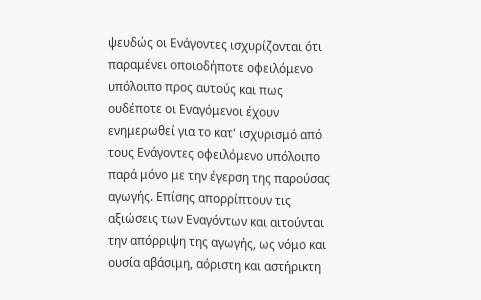ψευδώς οι Ενάγοντες ισχυρίζονται ότι παραμένει οποιοδήποτε οφειλόμενο υπόλοιπο προς αυτούς και πως ουδέποτε οι Εναγόμενοι έχουν ενημερωθεί για το κατ' ισχυρισμό από τους Ενάγοντες οφειλόμενο υπόλοιπο παρά μόνο με την έγερση της παρούσας αγωγής. Επίσης απορρίπτουν τις αξιώσεις των Εναγόντων και αιτούνται την απόρριψη της αγωγής, ως νόμο και ουσία αβάσιμη, αόριστη και αστήρικτη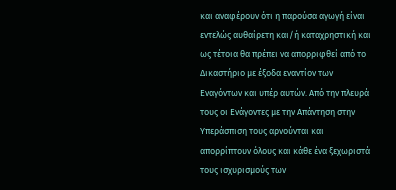και αναφέρουν ότι η παρούσα αγωγή είναι εντελώς αυθαίρετη και/ή καταχρηστική και ως τέτοια θα πρέπει να απορριφθεί από το Δικαστήριο με έξοδα εναντίον των Εναγόντων και υπέρ αυτών. Από την πλευρά τους οι Ενάγοντες με την Απάντηση στην Υπεράσπιση τους αρνούνται και απορρίπτουν όλους και κάθε ένα ξεχωριστά τους ισχυρισμούς των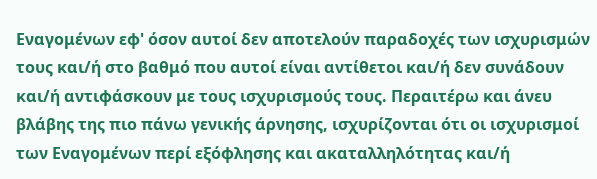Εναγομένων εφ' όσον αυτοί δεν αποτελούν παραδοχές των ισχυρισμών τους και/ή στο βαθμό που αυτοί είναι αντίθετοι και/ή δεν συνάδουν και/ή αντιφάσκουν με τους ισχυρισμούς τους. Περαιτέρω και άνευ βλάβης της πιο πάνω γενικής άρνησης, ισχυρίζονται ότι οι ισχυρισμοί των Εναγομένων περί εξόφλησης και ακαταλληλότητας και/ή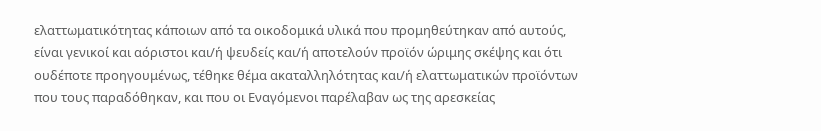ελαττωματικότητας κάποιων από τα οικοδομικά υλικά που προμηθεύτηκαν από αυτούς, είναι γενικοί και αόριστοι και/ή ψευδείς και/ή αποτελούν προϊόν ώριμης σκέψης και ότι ουδέποτε προηγουμένως, τέθηκε θέμα ακαταλληλότητας και/ή ελαττωματικών προϊόντων που τους παραδόθηκαν, και που οι Εναγόμενοι παρέλαβαν ως της αρεσκείας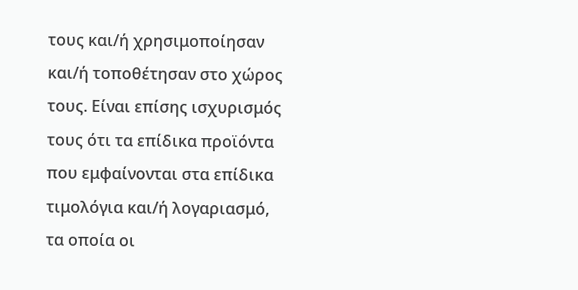τους και/ή χρησιμοποίησαν και/ή τοποθέτησαν στο χώρος τους. Είναι επίσης ισχυρισμός τους ότι τα επίδικα προϊόντα που εμφαίνονται στα επίδικα τιμολόγια και/ή λογαριασμό, τα οποία οι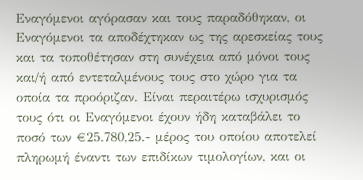Εναγόμενοι αγόρασαν και τους παραδόθηκαν, οι Εναγόμενοι τα αποδέχτηκαν ως της αρεσκείας τους και τα τοποθέτησαν στη συνέχεια από μόνοι τους και/ή από εντεταλμένους τους στο χώρο για τα οποία τα προόριζαν. Είναι περαιτέρω ισχυρισμός τους ότι οι Εναγόμενοι έχουν ήδη καταβάλει το ποσό των €25.780,25.- μέρος του οποίου αποτελεί πληρωμή έναντι των επιδίκων τιμολογίων, και οι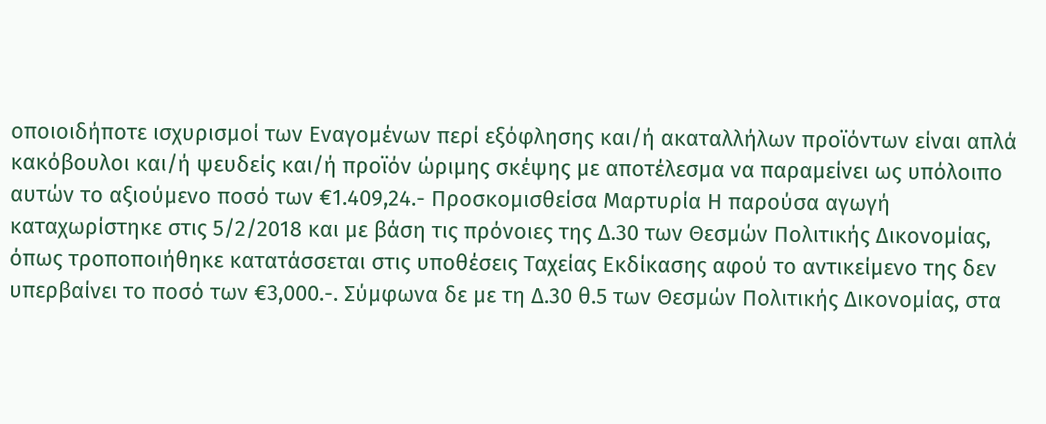οποιοιδήποτε ισχυρισμοί των Εναγομένων περί εξόφλησης και/ή ακαταλλήλων προϊόντων είναι απλά κακόβουλοι και/ή ψευδείς και/ή προϊόν ώριμης σκέψης με αποτέλεσμα να παραμείνει ως υπόλοιπο αυτών το αξιούμενο ποσό των €1.409,24.- Προσκομισθείσα Μαρτυρία Η παρούσα αγωγή καταχωρίστηκε στις 5/2/2018 και με βάση τις πρόνοιες της Δ.30 των Θεσμών Πολιτικής Δικονομίας, όπως τροποποιήθηκε κατατάσσεται στις υποθέσεις Ταχείας Εκδίκασης αφού το αντικείμενο της δεν υπερβαίνει το ποσό των €3,000.-. Σύμφωνα δε με τη Δ.30 θ.5 των Θεσμών Πολιτικής Δικονομίας, στα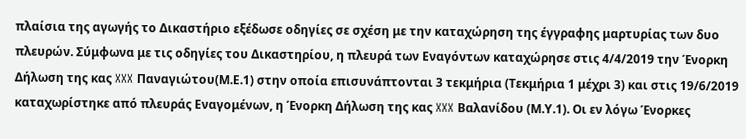πλαίσια της αγωγής το Δικαστήριο εξέδωσε οδηγίες σε σχέση με την καταχώρηση της έγγραφης μαρτυρίας των δυο πλευρών. Σύμφωνα με τις οδηγίες του Δικαστηρίου, η πλευρά των Εναγόντων καταχώρησε στις 4/4/2019 την Ένορκη Δήλωση της κας XXX Παναγιώτου(Μ.Ε.1) στην οποία επισυνάπτονται 3 τεκμήρια (Τεκμήρια 1 μέχρι 3) και στις 19/6/2019 καταχωρίστηκε από πλευράς Εναγομένων, η Ένορκη Δήλωση της κας XXX Βαλανίδου (Μ.Υ.1). Οι εν λόγω Ένορκες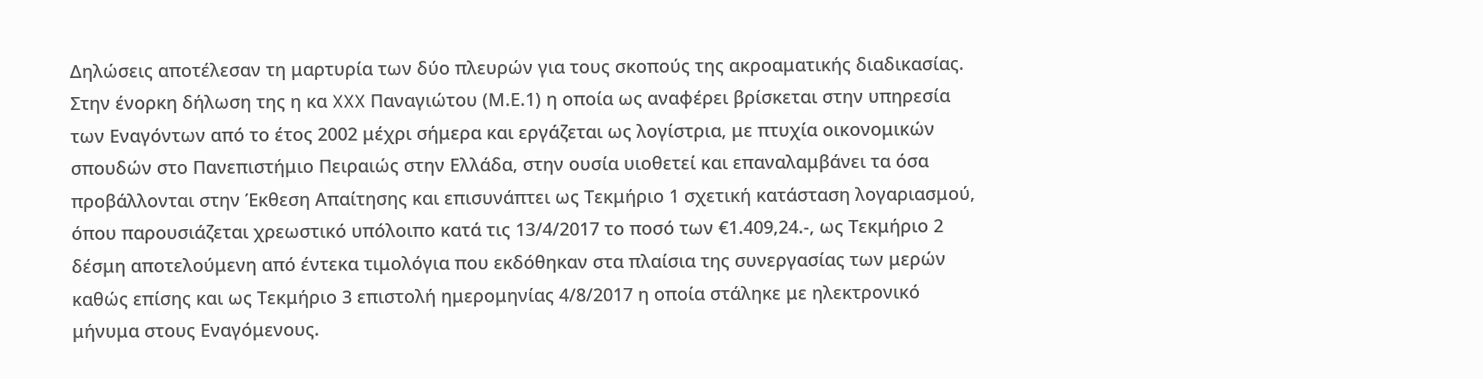Δηλώσεις αποτέλεσαν τη μαρτυρία των δύο πλευρών για τους σκοπούς της ακροαματικής διαδικασίας. Στην ένορκη δήλωση της η κα XXX Παναγιώτου (Μ.Ε.1) η οποία ως αναφέρει βρίσκεται στην υπηρεσία των Εναγόντων από το έτος 2002 μέχρι σήμερα και εργάζεται ως λογίστρια, με πτυχία οικονομικών σπουδών στο Πανεπιστήμιο Πειραιώς στην Ελλάδα, στην ουσία υιοθετεί και επαναλαμβάνει τα όσα προβάλλονται στην Έκθεση Απαίτησης και επισυνάπτει ως Τεκμήριο 1 σχετική κατάσταση λογαριασμού, όπου παρουσιάζεται χρεωστικό υπόλοιπο κατά τις 13/4/2017 το ποσό των €1.409,24.-, ως Τεκμήριο 2 δέσμη αποτελούμενη από έντεκα τιμολόγια που εκδόθηκαν στα πλαίσια της συνεργασίας των μερών καθώς επίσης και ως Τεκμήριο 3 επιστολή ημερομηνίας 4/8/2017 η οποία στάληκε με ηλεκτρονικό μήνυμα στους Εναγόμενους.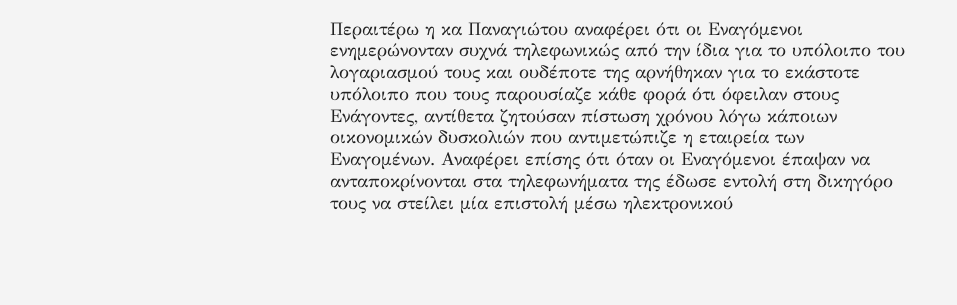Περαιτέρω η κα Παναγιώτου αναφέρει ότι οι Εναγόμενοι ενημερώνονταν συχνά τηλεφωνικώς από την ίδια για το υπόλοιπο του λογαριασμού τους και ουδέποτε της αρνήθηκαν για το εκάστοτε υπόλοιπο που τους παρουσίαζε κάθε φορά ότι όφειλαν στους Ενάγοντες, αντίθετα ζητούσαν πίστωση χρόνου λόγω κάποιων οικονομικών δυσκολιών που αντιμετώπιζε η εταιρεία των Εναγομένων. Αναφέρει επίσης ότι όταν οι Εναγόμενοι έπαψαν να ανταποκρίνονται στα τηλεφωνήματα της έδωσε εντολή στη δικηγόρο τους να στείλει μία επιστολή μέσω ηλεκτρονικού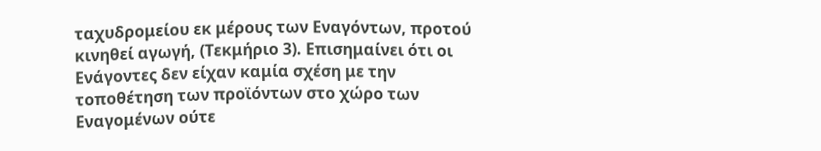ταχυδρομείου εκ μέρους των Εναγόντων, προτού κινηθεί αγωγή, (Τεκμήριο 3). Επισημαίνει ότι οι Ενάγοντες δεν είχαν καμία σχέση με την τοποθέτηση των προϊόντων στο χώρο των Εναγομένων ούτε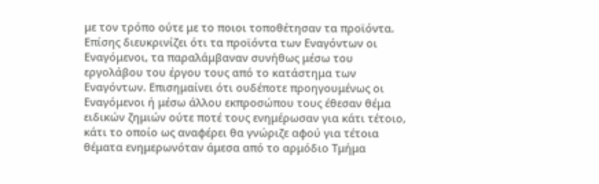με τον τρόπο ούτε με το ποιοι τοποθέτησαν τα προϊόντα. Επίσης διευκρινίζει ότι τα προϊόντα των Εναγόντων οι Εναγόμενοι, τα παραλάμβαναν συνήθως μέσω του εργολάβου του έργου τους από το κατάστημα των Εναγόντων. Επισημαίνει ότι ουδέποτε προηγουμένως οι Εναγόμενοι ή μέσω άλλου εκπροσώπου τους έθεσαν θέμα ειδικών ζημιών ούτε ποτέ τους ενημέρωσαν για κάτι τέτοιο, κάτι το οποίο ως αναφέρει θα γνώριζε αφού για τέτοια θέματα ενημερωνόταν άμεσα από το αρμόδιο Τμήμα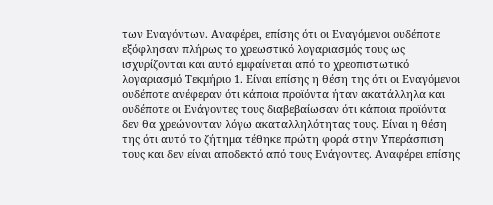των Εναγόντων. Αναφέρει, επίσης ότι οι Εναγόμενοι ουδέποτε εξόφλησαν πλήρως το χρεωστικό λογαριασμός τους ως ισχυρίζονται και αυτό εμφαίνεται από το χρεοπιστωτικό λογαριασμό Τεκμήριο 1. Είναι επίσης η θέση της ότι οι Εναγόμενοι ουδέποτε ανέφεραν ότι κάποια προϊόντα ήταν ακατάλληλα και ουδέποτε οι Ενάγοντες τους διαβεβαίωσαν ότι κάποια προϊόντα δεν θα χρεώνονταν λόγω ακαταλληλότητας τους. Είναι η θέση της ότι αυτό το ζήτημα τέθηκε πρώτη φορά στην Υπεράσπιση τους και δεν είναι αποδεκτό από τους Ενάγοντες. Αναφέρει επίσης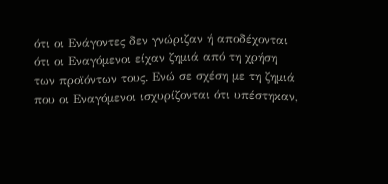ότι οι Ενάγοντες δεν γνώριζαν ή αποδέχονται ότι οι Εναγόμενοι είχαν ζημιά από τη χρήση των προϊόντων τους. Ενώ σε σχέση με τη ζημιά που οι Εναγόμενοι ισχυρίζονται ότι υπέστηκαν,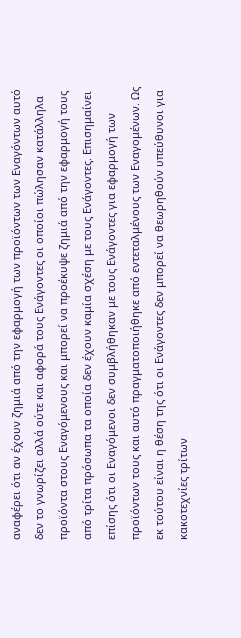αναφέρει ότι αν έχουν ζημιά από την εφαρμογή των προϊόντων των Εναγόντων αυτό δεν το γνωρίζει αλλά ούτε και αφορά τους Ενάγοντες οι οποίοι πώλησαν κατάλληλα προϊόντα στους Εναγόμενους και μπορεί να προέκυψε ζημιά από την εφαρμογή τους από τρίτα πρόσωπα τα οποία δεν έχουν καμία σχέση με τους Ενάγοντες. Επισημαίνει επίσης ότι οι Εναγόμενοι δεν συμβλήθηκαν με τους Ενάγοντες για εφαρμογή των προϊόντων τους και αυτό πραγματοποιήθηκε από εντεταλμένους των Εναγομένων. Ως εκ τούτου είναι η θέση της ότι οι Ενάγοντες δεν μπορεί να θεωρηθούν υπεύθυνοι για κακοτεχνίες τρίτων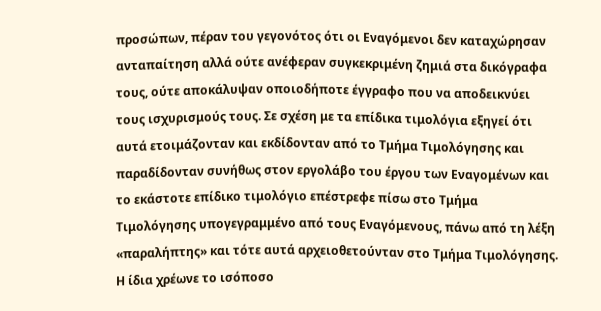προσώπων, πέραν του γεγονότος ότι οι Εναγόμενοι δεν καταχώρησαν ανταπαίτηση αλλά ούτε ανέφεραν συγκεκριμένη ζημιά στα δικόγραφα τους, ούτε αποκάλυψαν οποιοδήποτε έγγραφο που να αποδεικνύει τους ισχυρισμούς τους. Σε σχέση με τα επίδικα τιμολόγια εξηγεί ότι αυτά ετοιμάζονταν και εκδίδονταν από το Τμήμα Τιμολόγησης και παραδίδονταν συνήθως στον εργολάβο του έργου των Εναγομένων και το εκάστοτε επίδικο τιμολόγιο επέστρεφε πίσω στο Τμήμα Τιμολόγησης υπογεγραμμένο από τους Εναγόμενους, πάνω από τη λέξη «παραλήπτης» και τότε αυτά αρχειοθετούνταν στο Τμήμα Τιμολόγησης. Η ίδια χρέωνε το ισόποσο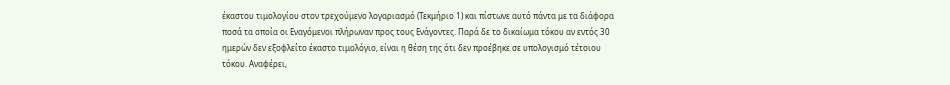έκαστου τιμολογίου στον τρεχούμενο λογαριασμό (Τεκμήριο 1) και πίστωνε αυτό πάντα με τα διάφορα ποσά τα οποία οι Εναγόμενοι πλήρωναν προς τους Ενάγοντες. Παρά δε το δικαίωμα τόκου αν εντός 30 ημερών δεν εξοφλείτο έκαστο τιμολόγιο, είναι η θέση της ότι δεν προέβηκε σε υπολογισμό τέτοιου τόκου. Αναφέρει,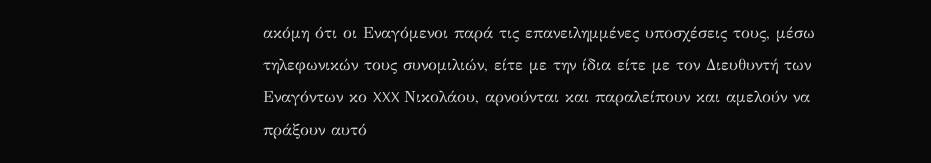ακόμη ότι οι Εναγόμενοι παρά τις επανειλημμένες υποσχέσεις τους, μέσω τηλεφωνικών τους συνομιλιών, είτε με την ίδια είτε με τον Διευθυντή των Εναγόντων κο XXX Νικολάου, αρνούνται και παραλείπουν και αμελούν να πράξουν αυτό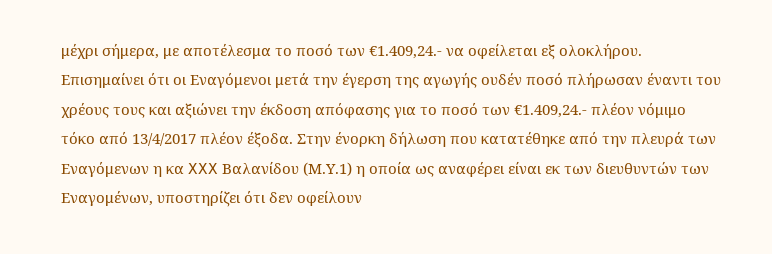μέχρι σήμερα, με αποτέλεσμα το ποσό των €1.409,24.- να οφείλεται εξ ολοκλήρου. Επισημαίνει ότι οι Εναγόμενοι μετά την έγερση της αγωγής ουδέν ποσό πλήρωσαν έναντι του χρέους τους και αξιώνει την έκδοση απόφασης για το ποσό των €1.409,24.- πλέον νόμιμο τόκο από 13/4/2017 πλέον έξοδα. Στην ένορκη δήλωση που κατατέθηκε από την πλευρά των Εναγόμενων η κα XXX Βαλανίδου (Μ.Υ.1) η οποία ως αναφέρει είναι εκ των διευθυντών των Εναγομένων, υποστηρίζει ότι δεν οφείλουν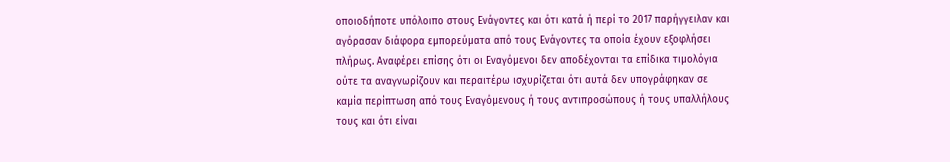οποιοδήποτε υπόλοιπο στους Ενάγοντες και ότι κατά ή περί το 2017 παρήγγειλαν και αγόρασαν διάφορα εμπορεύματα από τους Ενάγοντες τα οποία έχουν εξοφλήσει πλήρως. Αναφέρει επίσης ότι οι Εναγόμενοι δεν αποδέχονται τα επίδικα τιμολόγια ούτε τα αναγνωρίζουν και περαιτέρω ισχυρίζεται ότι αυτά δεν υπογράφηκαν σε καμία περίπτωση από τους Εναγόμενους ή τους αντιπροσώπους ή τους υπαλλήλους τους και ότι είναι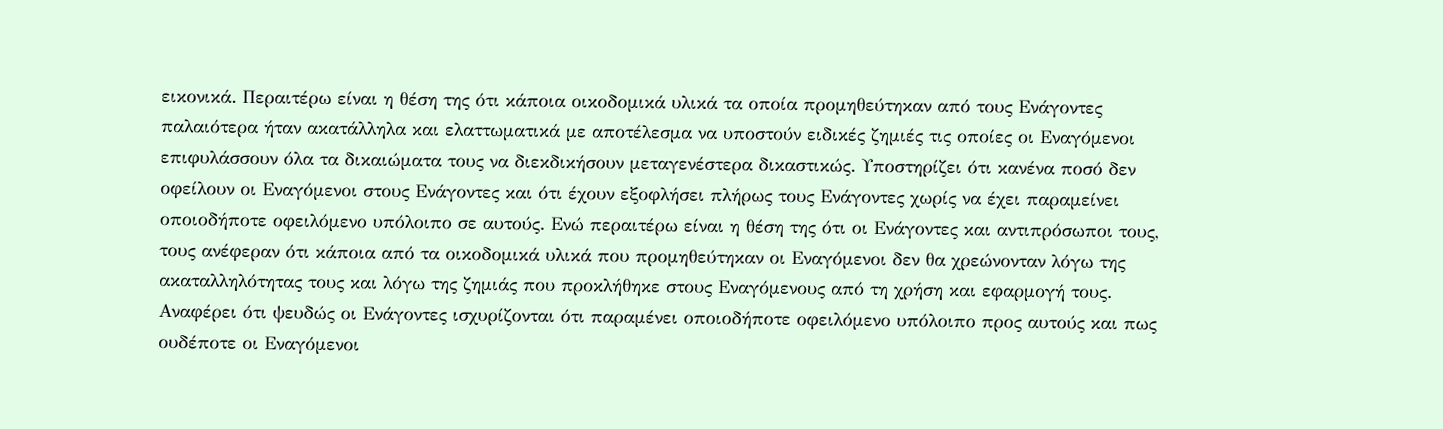εικονικά. Περαιτέρω είναι η θέση της ότι κάποια οικοδομικά υλικά τα οποία προμηθεύτηκαν από τους Ενάγοντες παλαιότερα ήταν ακατάλληλα και ελαττωματικά με αποτέλεσμα να υποστούν ειδικές ζημιές τις οποίες οι Εναγόμενοι επιφυλάσσουν όλα τα δικαιώματα τους να διεκδικήσουν μεταγενέστερα δικαστικώς. Υποστηρίζει ότι κανένα ποσό δεν οφείλουν οι Εναγόμενοι στους Ενάγοντες και ότι έχουν εξοφλήσει πλήρως τους Ενάγοντες χωρίς να έχει παραμείνει οποιοδήποτε οφειλόμενο υπόλοιπο σε αυτούς. Ενώ περαιτέρω είναι η θέση της ότι οι Ενάγοντες και αντιπρόσωποι τους, τους ανέφεραν ότι κάποια από τα οικοδομικά υλικά που προμηθεύτηκαν οι Εναγόμενοι δεν θα χρεώνονταν λόγω της ακαταλληλότητας τους και λόγω της ζημιάς που προκλήθηκε στους Εναγόμενους από τη χρήση και εφαρμογή τους. Αναφέρει ότι ψευδώς οι Ενάγοντες ισχυρίζονται ότι παραμένει οποιοδήποτε οφειλόμενο υπόλοιπο προς αυτούς και πως ουδέποτε οι Εναγόμενοι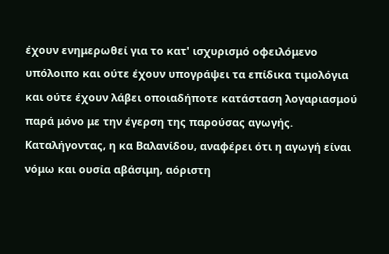έχουν ενημερωθεί για το κατ' ισχυρισμό οφειλόμενο υπόλοιπο και ούτε έχουν υπογράψει τα επίδικα τιμολόγια και ούτε έχουν λάβει οποιαδήποτε κατάσταση λογαριασμού παρά μόνο με την έγερση της παρούσας αγωγής. Καταλήγοντας, η κα Βαλανίδου, αναφέρει ότι η αγωγή είναι νόμω και ουσία αβάσιμη, αόριστη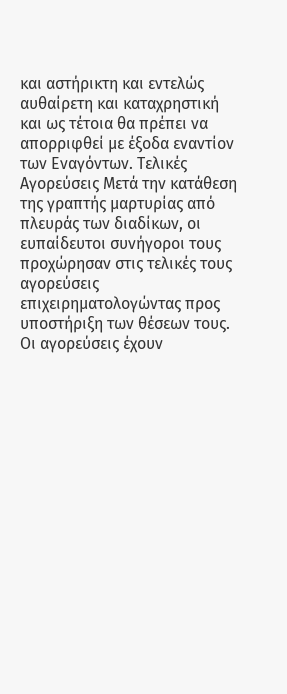και αστήρικτη και εντελώς αυθαίρετη και καταχρηστική και ως τέτοια θα πρέπει να απορριφθεί με έξοδα εναντίον των Εναγόντων. Τελικές Αγορεύσεις Μετά την κατάθεση της γραπτής μαρτυρίας από πλευράς των διαδίκων, οι ευπαίδευτοι συνήγοροι τους προχώρησαν στις τελικές τους αγορεύσεις επιχειρηματολογώντας προς υποστήριξη των θέσεων τους. Οι αγορεύσεις έχουν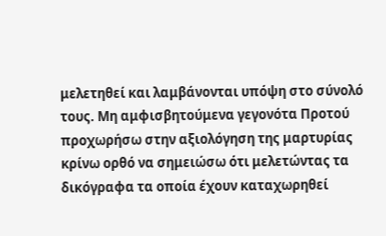μελετηθεί και λαμβάνονται υπόψη στο σύνολό τους. Μη αμφισβητούμενα γεγονότα Προτού προχωρήσω στην αξιολόγηση της μαρτυρίας κρίνω ορθό να σημειώσω ότι μελετώντας τα δικόγραφα τα οποία έχουν καταχωρηθεί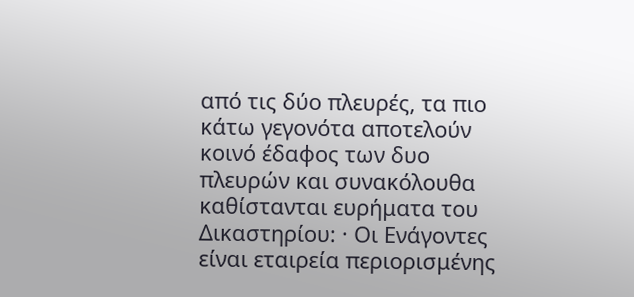από τις δύο πλευρές, τα πιο κάτω γεγονότα αποτελούν κοινό έδαφος των δυο πλευρών και συνακόλουθα καθίστανται ευρήματα του Δικαστηρίου: · Οι Ενάγοντες είναι εταιρεία περιορισμένης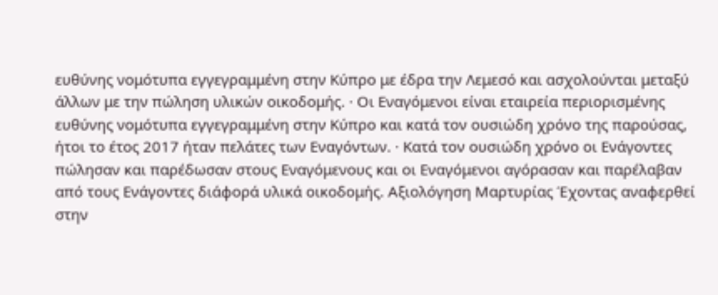ευθύνης νομότυπα εγγεγραμμένη στην Κύπρο με έδρα την Λεμεσό και ασχολούνται μεταξύ άλλων με την πώληση υλικών οικοδομής. · Οι Εναγόμενοι είναι εταιρεία περιορισμένης ευθύνης νομότυπα εγγεγραμμένη στην Κύπρο και κατά τον ουσιώδη χρόνο της παρούσας, ήτοι το έτος 2017 ήταν πελάτες των Εναγόντων. · Κατά τον ουσιώδη χρόνο οι Ενάγοντες πώλησαν και παρέδωσαν στους Εναγόμενους και οι Εναγόμενοι αγόρασαν και παρέλαβαν από τους Ενάγοντες διάφορά υλικά οικοδομής. Αξιολόγηση Μαρτυρίας Έχοντας αναφερθεί στην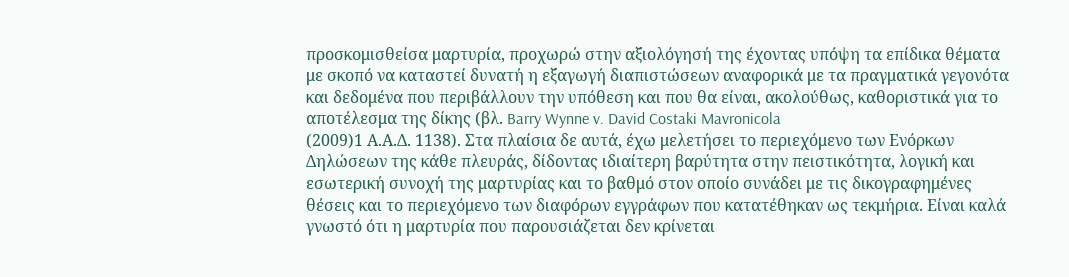προσκομισθείσα μαρτυρία, προχωρώ στην αξιολόγησή της έχοντας υπόψη τα επίδικα θέματα με σκοπό να καταστεί δυνατή η εξαγωγή διαπιστώσεων αναφορικά με τα πραγματικά γεγονότα και δεδομένα που περιβάλλουν την υπόθεση και που θα είναι, ακολούθως, καθοριστικά για το αποτέλεσμα της δίκης (βλ. Barry Wynne v. David Costaki Mavronicola
(2009)1 Α.Α.Δ. 1138). Στα πλαίσια δε αυτά, έχω μελετήσει το περιεχόμενο των Ενόρκων Δηλώσεων της κάθε πλευράς, δίδοντας ιδιαίτερη βαρύτητα στην πειστικότητα, λογική και εσωτερική συνοχή της μαρτυρίας και το βαθμό στον οποίο συνάδει με τις δικογραφημένες θέσεις και το περιεχόμενο των διαφόρων εγγράφων που κατατέθηκαν ως τεκμήρια. Είναι καλά γνωστό ότι η μαρτυρία που παρουσιάζεται δεν κρίνεται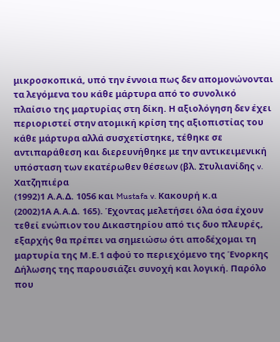μικροσκοπικά, υπό την έννοια πως δεν απομονώνονται τα λεγόμενα του κάθε μάρτυρα από το συνολικό πλαίσιο της μαρτυρίας στη δίκη. Η αξιολόγηση δεν έχει περιοριστεί στην ατομική κρίση της αξιοπιστίας του κάθε μάρτυρα αλλά συσχετίστηκε, τέθηκε σε αντιπαράθεση και διερευνήθηκε με την αντικειμενική υπόσταση των εκατέρωθεν θέσεων (βλ. Στυλιανίδης v. Χατζηπιέρα
(1992)1 Α.Α.Δ. 1056 και Mustafa v. Κακουρή κ.α
(2002)1Α Α.Α.Δ. 165). Έχοντας μελετήσει όλα όσα έχουν τεθεί ενώπιον του Δικαστηρίου από τις δυο πλευρές, εξαρχής θα πρέπει να σημειώσω ότι αποδέχομαι τη μαρτυρία της Μ.Ε.1 αφού το περιεχόμενο της Ένορκης Δήλωσης της παρουσιάζει συνοχή και λογική. Παρόλο που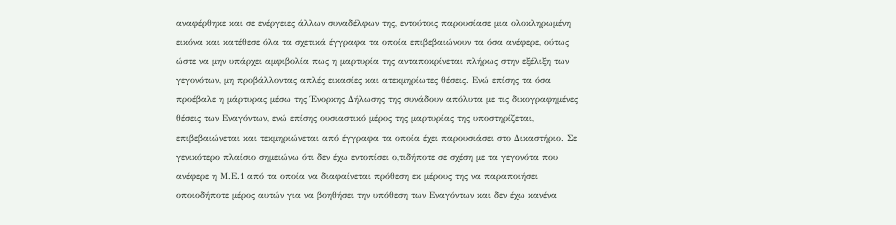αναφέρθηκε και σε ενέργειες άλλων συναδέλφων της, εντούτοις παρουσίασε μια ολοκληρωμένη εικόνα και κατέθεσε όλα τα σχετικά έγγραφα τα οποία επιβεβαιώνουν τα όσα ανέφερε, ούτως ώστε να μην υπάρχει αμφιβολία πως η μαρτυρία της ανταποκρίνεται πλήρως στην εξέλιξη των γεγονότων, μη προβάλλοντας απλές εικασίες και ατεκμηρίωτες θέσεις. Ενώ επίσης τα όσα προέβαλε η μάρτυρας μέσω της Ένορκης Δήλωσης της συνάδουν απόλυτα με τις δικογραφημένες θέσεις των Εναγόντων, ενώ επίσης ουσιαστικό μέρος της μαρτυρίας της υποστηρίζεται, επιβεβαιώνεται και τεκμηριώνεται από έγγραφα τα οποία έχει παρουσιάσει στο Δικαστήριο. Σε γενικότερο πλαίσιο σημειώνω ότι δεν έχω εντοπίσει ο,τιδήποτε σε σχέση με τα γεγονότα που ανέφερε η Μ.Ε.1 από τα οποία να διαφαίνεται πρόθεση εκ μέρους της να παραποιήσει οποιοδήποτε μέρος αυτών για να βοηθήσει την υπόθεση των Εναγόντων και δεν έχω κανένα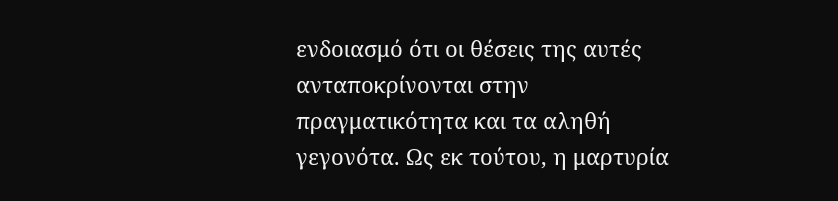ενδοιασμό ότι οι θέσεις της αυτές ανταποκρίνονται στην πραγματικότητα και τα αληθή γεγονότα. Ως εκ τούτου, η μαρτυρία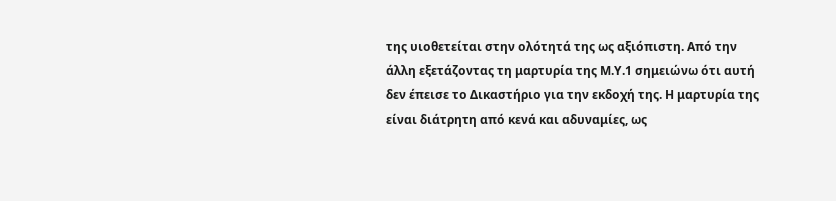της υιοθετείται στην ολότητά της ως αξιόπιστη. Από την άλλη εξετάζοντας τη μαρτυρία της Μ.Υ.1 σημειώνω ότι αυτή δεν έπεισε το Δικαστήριο για την εκδοχή της. Η μαρτυρία της είναι διάτρητη από κενά και αδυναμίες, ως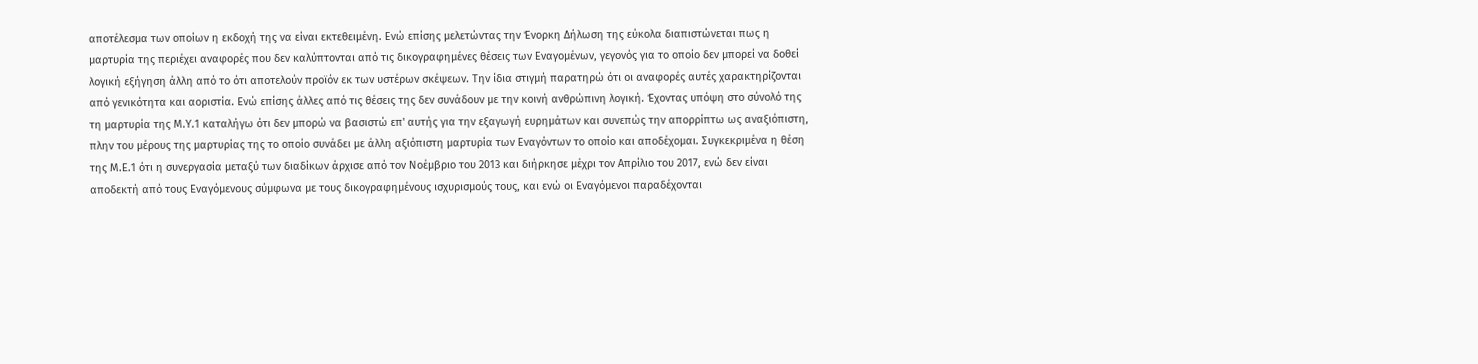αποτέλεσμα των οποίων η εκδοχή της να είναι εκτεθειμένη. Ενώ επίσης μελετώντας την Ένορκη Δήλωση της εύκολα διαπιστώνεται πως η μαρτυρία της περιέχει αναφορές που δεν καλύπτονται από τις δικογραφημένες θέσεις των Εναγομένων, γεγονός για το οποίο δεν μπορεί να δοθεί λογική εξήγηση άλλη από το ότι αποτελούν προϊόν εκ των υστέρων σκέψεων. Την ίδια στιγμή παρατηρώ ότι οι αναφορές αυτές χαρακτηρίζονται από γενικότητα και αοριστία. Ενώ επίσης άλλες από τις θέσεις της δεν συνάδουν με την κοινή ανθρώπινη λογική. Έχοντας υπόψη στο σύνολό της τη μαρτυρία της Μ.Υ.1 καταλήγω ότι δεν μπορώ να βασιστώ επ' αυτής για την εξαγωγή ευρημάτων και συνεπώς την απορρίπτω ως αναξιόπιστη, πλην του μέρους της μαρτυρίας της το οποίο συνάδει με άλλη αξιόπιστη μαρτυρία των Εναγόντων το οποίο και αποδέχομαι. Συγκεκριμένα η θέση της Μ.Ε.1 ότι η συνεργασία μεταξύ των διαδίκων άρχισε από τον Νοέμβριο του 2013 και διήρκησε μέχρι τον Απρίλιο του 2017, ενώ δεν είναι αποδεκτή από τους Εναγόμενους σύμφωνα με τους δικογραφημένους ισχυρισμούς τους, και ενώ οι Εναγόμενοι παραδέχονται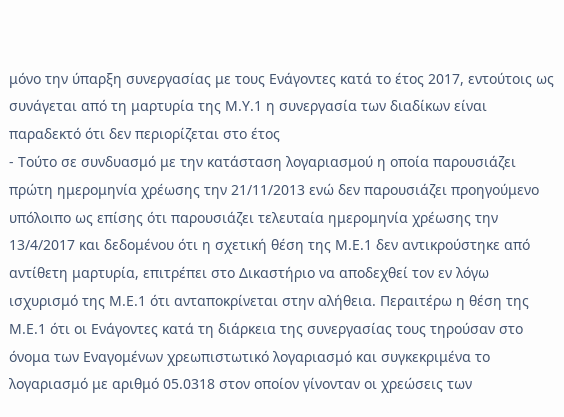μόνο την ύπαρξη συνεργασίας με τους Ενάγοντες κατά το έτος 2017, εντούτοις ως συνάγεται από τη μαρτυρία της Μ.Υ.1 η συνεργασία των διαδίκων είναι παραδεκτό ότι δεν περιορίζεται στο έτος
- Τούτο σε συνδυασμό με την κατάσταση λογαριασμού η οποία παρουσιάζει πρώτη ημερομηνία χρέωσης την 21/11/2013 ενώ δεν παρουσιάζει προηγούμενο υπόλοιπο ως επίσης ότι παρουσιάζει τελευταία ημερομηνία χρέωσης την 13/4/2017 και δεδομένου ότι η σχετική θέση της Μ.Ε.1 δεν αντικρούστηκε από αντίθετη μαρτυρία, επιτρέπει στο Δικαστήριο να αποδεχθεί τον εν λόγω ισχυρισμό της Μ.Ε.1 ότι ανταποκρίνεται στην αλήθεια. Περαιτέρω η θέση της Μ.Ε.1 ότι οι Ενάγοντες κατά τη διάρκεια της συνεργασίας τους τηρούσαν στο όνομα των Εναγομένων χρεωπιστωτικό λογαριασμό και συγκεκριμένα το λογαριασμό με αριθμό 05.0318 στον οποίον γίνονταν οι χρεώσεις των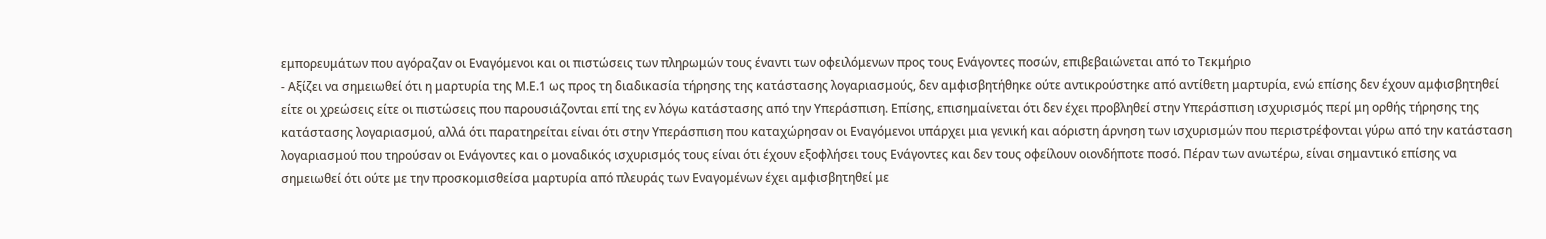εμπορευμάτων που αγόραζαν οι Εναγόμενοι και οι πιστώσεις των πληρωμών τους έναντι των οφειλόμενων προς τους Ενάγοντες ποσών, επιβεβαιώνεται από το Τεκμήριο
- Αξίζει να σημειωθεί ότι η μαρτυρία της Μ.Ε.1 ως προς τη διαδικασία τήρησης της κατάστασης λογαριασμούς, δεν αμφισβητήθηκε ούτε αντικρούστηκε από αντίθετη μαρτυρία, ενώ επίσης δεν έχουν αμφισβητηθεί είτε οι χρεώσεις είτε οι πιστώσεις που παρουσιάζονται επί της εν λόγω κατάστασης από την Υπεράσπιση. Επίσης, επισημαίνεται ότι δεν έχει προβληθεί στην Υπεράσπιση ισχυρισμός περί μη ορθής τήρησης της κατάστασης λογαριασμού, αλλά ότι παρατηρείται είναι ότι στην Υπεράσπιση που καταχώρησαν οι Εναγόμενοι υπάρχει μια γενική και αόριστη άρνηση των ισχυρισμών που περιστρέφονται γύρω από την κατάσταση λογαριασμού που τηρούσαν οι Ενάγοντες και ο μοναδικός ισχυρισμός τους είναι ότι έχουν εξοφλήσει τους Ενάγοντες και δεν τους οφείλουν οιονδήποτε ποσό. Πέραν των ανωτέρω, είναι σημαντικό επίσης να σημειωθεί ότι ούτε με την προσκομισθείσα μαρτυρία από πλευράς των Εναγομένων έχει αμφισβητηθεί με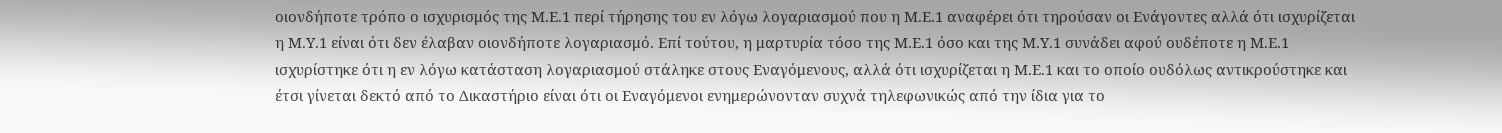οιονδήποτε τρόπο ο ισχυρισμός της Μ.Ε.1 περί τήρησης του εν λόγω λογαριασμού που η Μ.Ε.1 αναφέρει ότι τηρούσαν οι Ενάγοντες αλλά ότι ισχυρίζεται η Μ.Υ.1 είναι ότι δεν έλαβαν οιονδήποτε λογαριασμό. Επί τούτου, η μαρτυρία τόσο της Μ.Ε.1 όσο και της Μ.Υ.1 συνάδει αφού ουδέποτε η Μ.Ε.1 ισχυρίστηκε ότι η εν λόγω κατάσταση λογαριασμού στάληκε στους Εναγόμενους, αλλά ότι ισχυρίζεται η Μ.Ε.1 και το οποίο ουδόλως αντικρούστηκε και έτσι γίνεται δεκτό από το Δικαστήριο είναι ότι οι Εναγόμενοι ενημερώνονταν συχνά τηλεφωνικώς από την ίδια για το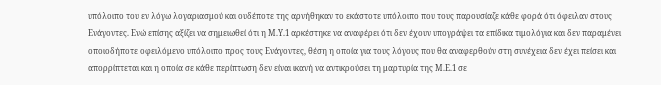υπόλοιπο του εν λόγω λογαριασμού και ουδέποτε της αρνήθηκαν το εκάστοτε υπόλοιπο που τους παρουσίαζε κάθε φορά ότι όφειλαν στους Ενάγοντες. Ενώ επίσης αξίζει να σημειωθεί ότι η Μ.Υ.1 αρκέστηκε να αναφέρει ότι δεν έχουν υπογράψει τα επίδικα τιμολόγια και δεν παραμένει οποιοδήποτε οφειλόμενο υπόλοιπο προς τους Ενάγοντες, θέση η οποία για τους λόγους που θα αναφερθούν στη συνέχεια δεν έχει πείσει και απορρίπτεται και η οποία σε κάθε περίπτωση δεν είναι ικανή να αντικρούσει τη μαρτυρία της Μ.Ε.1 σε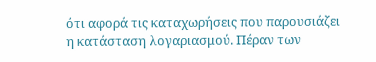ότι αφορά τις καταχωρήσεις που παρουσιάζει η κατάσταση λογαριασμού. Πέραν των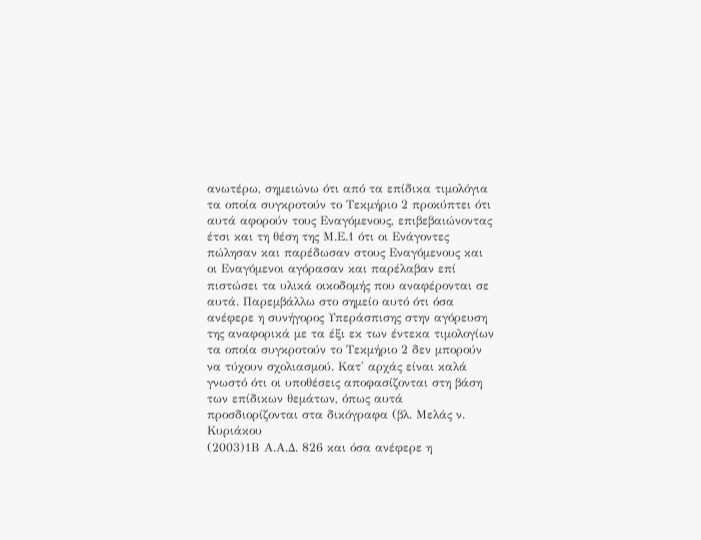ανωτέρω, σημειώνω ότι από τα επίδικα τιμολόγια τα οποία συγκροτούν το Τεκμήριο 2 προκύπτει ότι αυτά αφορούν τους Εναγόμενους, επιβεβαιώνοντας έτσι και τη θέση της Μ.Ε.1 ότι οι Ενάγοντες πώλησαν και παρέδωσαν στους Εναγόμενους και οι Εναγόμενοι αγόρασαν και παρέλαβαν επί πιστώσει τα υλικά οικοδομής που αναφέρονται σε αυτά. Παρεμβάλλω στο σημείο αυτό ότι όσα ανέφερε η συνήγορος Υπεράσπισης στην αγόρευση της αναφορικά με τα έξι εκ των έντεκα τιμολογίων τα οποία συγκροτούν το Τεκμήριο 2 δεν μπορούν να τύχουν σχολιασμού. Κατ' αρχάς είναι καλά γνωστό ότι οι υποθέσεις αποφασίζονται στη βάση των επίδικων θεμάτων, όπως αυτά προσδιορίζονται στα δικόγραφα (βλ. Μελάς ν. Κυριάκου
(2003)1Β Α.Α.Δ. 826 και όσα ανέφερε η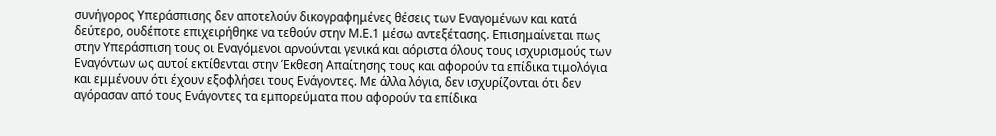συνήγορος Υπεράσπισης δεν αποτελούν δικογραφημένες θέσεις των Εναγομένων και κατά δεύτερο, ουδέποτε επιχειρήθηκε να τεθούν στην Μ.Ε.1 μέσω αντεξέτασης. Επισημαίνεται πως στην Υπεράσπιση τους οι Εναγόμενοι αρνούνται γενικά και αόριστα όλους τους ισχυρισμούς των Εναγόντων ως αυτοί εκτίθενται στην Έκθεση Απαίτησης τους και αφορούν τα επίδικα τιμολόγια και εμμένουν ότι έχουν εξοφλήσει τους Ενάγοντες. Με άλλα λόγια, δεν ισχυρίζονται ότι δεν αγόρασαν από τους Ενάγοντες τα εμπορεύματα που αφορούν τα επίδικα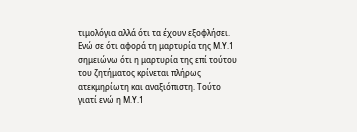τιμολόγια αλλά ότι τα έχουν εξοφλήσει. Ενώ σε ότι αφορά τη μαρτυρία της Μ.Υ.1 σημειώνω ότι η μαρτυρία της επί τούτου του ζητήματος κρίνεται πλήρως ατεκμηρίωτη και αναξιόπιστη. Τούτο γιατί ενώ η Μ.Υ.1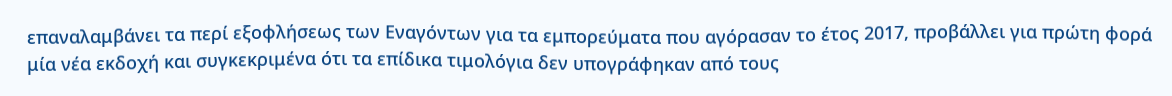επαναλαμβάνει τα περί εξοφλήσεως των Εναγόντων για τα εμπορεύματα που αγόρασαν το έτος 2017, προβάλλει για πρώτη φορά μία νέα εκδοχή και συγκεκριμένα ότι τα επίδικα τιμολόγια δεν υπογράφηκαν από τους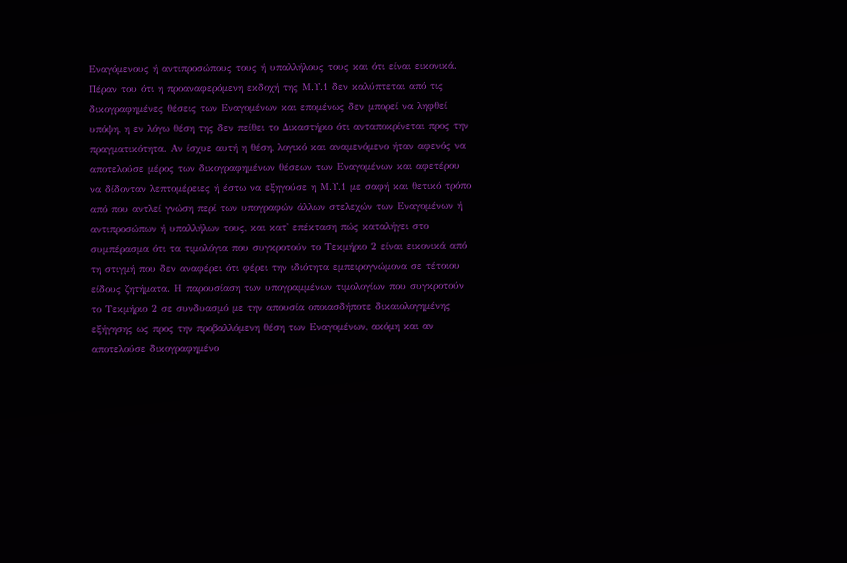Εναγόμενους ή αντιπροσώπους τους ή υπαλλήλους τους και ότι είναι εικονικά. Πέραν του ότι η προαναφερόμενη εκδοχή της Μ.Υ.1 δεν καλύπτεται από τις δικογραφημένες θέσεις των Εναγομένων και επομένως δεν μπορεί να ληφθεί υπόψη, η εν λόγω θέση της δεν πείθει το Δικαστήριο ότι ανταποκρίνεται προς την πραγματικότητα. Αν ίσχυε αυτή η θέση, λογικό και αναμενόμενο ήταν αφενός να αποτελούσε μέρος των δικογραφημένων θέσεων των Εναγομένων και αφετέρου να δίδονταν λεπτομέρειες ή έστω να εξηγούσε η Μ.Υ.1 με σαφή και θετικό τρόπο από που αντλεί γνώση περί των υπογραφών άλλων στελεχών των Εναγομένων ή αντιπροσώπων ή υπαλλήλων τους, και κατ' επέκταση πώς καταλήγει στο συμπέρασμα ότι τα τιμολόγια που συγκροτούν το Τεκμήριο 2 είναι εικονικά από τη στιγμή που δεν αναφέρει ότι φέρει την ιδιότητα εμπειρογνώμονα σε τέτοιου είδους ζητήματα. Η παρουσίαση των υπογραμμένων τιμολογίων που συγκροτούν το Τεκμήριο 2 σε συνδυασμό με την απουσία οποιασδήποτε δικαιολογημένης εξήγησης ως προς την προβαλλόμενη θέση των Εναγομένων, ακόμη και αν αποτελούσε δικογραφημένο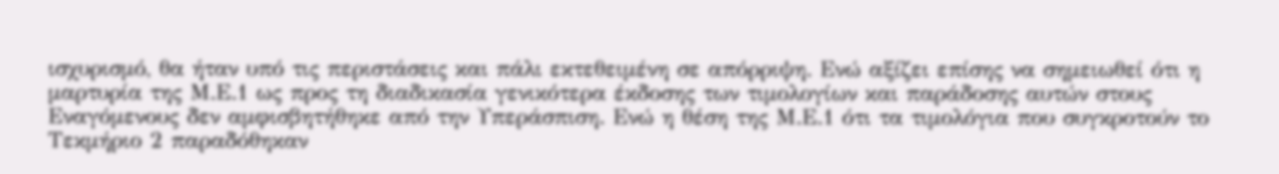ισχυρισμό, θα ήταν υπό τις περιστάσεις και πάλι εκτεθειμένη σε απόρριψη. Ενώ αξίζει επίσης να σημειωθεί ότι η μαρτυρία της Μ.Ε.1 ως προς τη διαδικασία γενικότερα έκδοσης των τιμολογίων και παράδοσης αυτών στους Εναγόμενους δεν αμφισβητήθηκε από την Υπεράσπιση. Ενώ η θέση της Μ.Ε.1 ότι τα τιμολόγια που συγκροτούν το Τεκμήριο 2 παραδόθηκαν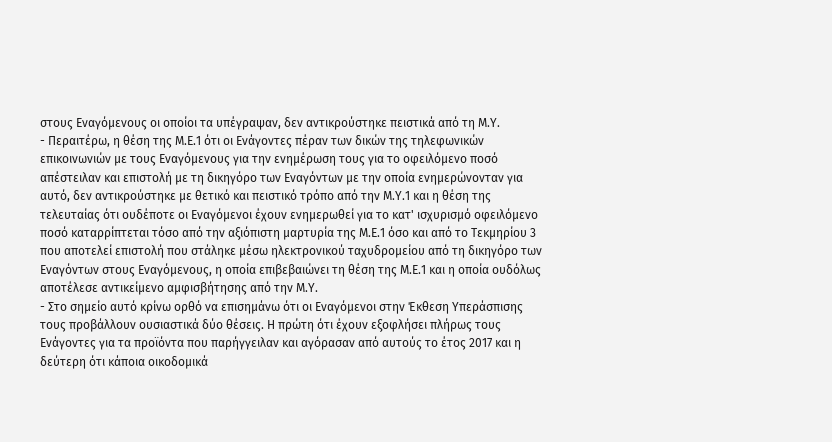στους Εναγόμενους οι οποίοι τα υπέγραψαν, δεν αντικρούστηκε πειστικά από τη Μ.Υ.
- Περαιτέρω, η θέση της Μ.Ε.1 ότι οι Ενάγοντες πέραν των δικών της τηλεφωνικών επικοινωνιών με τους Εναγόμενους για την ενημέρωση τους για το οφειλόμενο ποσό απέστειλαν και επιστολή με τη δικηγόρο των Εναγόντων με την οποία ενημερώνονταν για αυτό, δεν αντικρούστηκε με θετικό και πειστικό τρόπο από την Μ.Υ.1 και η θέση της τελευταίας ότι ουδέποτε οι Εναγόμενοι έχουν ενημερωθεί για το κατ' ισχυρισμό οφειλόμενο ποσό καταρρίπτεται τόσο από την αξιόπιστη μαρτυρία της Μ.Ε.1 όσο και από το Τεκμηρίου 3 που αποτελεί επιστολή που στάληκε μέσω ηλεκτρονικού ταχυδρομείου από τη δικηγόρο των Εναγόντων στους Εναγόμενους, η οποία επιβεβαιώνει τη θέση της Μ.Ε.1 και η οποία ουδόλως αποτέλεσε αντικείμενο αμφισβήτησης από την Μ.Υ.
- Στο σημείο αυτό κρίνω ορθό να επισημάνω ότι οι Εναγόμενοι στην Έκθεση Υπεράσπισης τους προβάλλουν ουσιαστικά δύο θέσεις. Η πρώτη ότι έχουν εξοφλήσει πλήρως τους Ενάγοντες για τα προϊόντα που παρήγγειλαν και αγόρασαν από αυτούς το έτος 2017 και η δεύτερη ότι κάποια οικοδομικά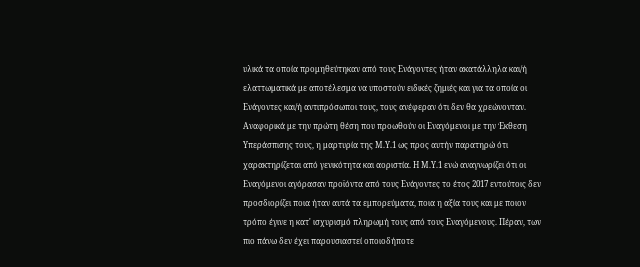υλικά τα οποία προμηθεύτηκαν από τους Ενάγοντες ήταν ακατάλληλα και/ή ελαττωματικά με αποτέλεσμα να υποστούν ειδικές ζημιές και για τα οποία οι Ενάγοντες και/ή αντιπρόσωποι τους, τους ανέφεραν ότι δεν θα χρεώνονταν. Αναφορικά με την πρώτη θέση που προωθούν οι Εναγόμενοι με την Έκθεση Υπεράσπισης τους, η μαρτυρία της Μ.Υ.1 ως προς αυτήν παρατηρώ ότι χαρακτηρίζεται από γενικότητα και αοριστία. Η Μ.Υ.1 ενώ αναγνωρίζει ότι οι Εναγόμενοι αγόρασαν προϊόντα από τους Ενάγοντες το έτος 2017 εντούτοις δεν προσδιορίζει ποια ήταν αυτά τα εμπορεύματα, ποια η αξία τους και με ποιον τρόπο έγινε η κατ' ισχυρισμό πληρωμή τους από τους Εναγόμενους. Πέραν, των πιο πάνω δεν έχει παρουσιαστεί οποιοδήποτε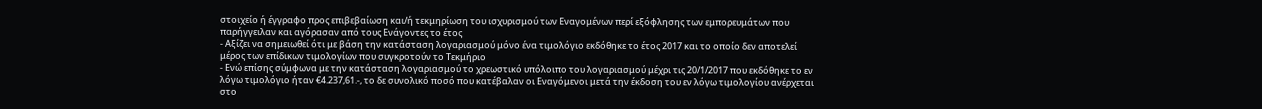στοιχείο ή έγγραφο προς επιβεβαίωση και/ή τεκμηρίωση του ισχυρισμού των Εναγομένων περί εξόφλησης των εμπορευμάτων που παρήγγειλαν και αγόρασαν από τους Ενάγοντες το έτος
- Αξίζει να σημειωθεί ότι με βάση την κατάσταση λογαριασμού μόνο ένα τιμολόγιο εκδόθηκε το έτος 2017 και το οποίο δεν αποτελεί μέρος των επίδικων τιμολογίων που συγκροτούν το Τεκμήριο
- Ενώ επίσης σύμφωνα με την κατάσταση λογαριασμού το χρεωστικό υπόλοιπο του λογαριασμού μέχρι τις 20/1/2017 που εκδόθηκε το εν λόγω τιμολόγιο ήταν €4.237,61.-, το δε συνολικό ποσό που κατέβαλαν οι Εναγόμενοι μετά την έκδοση του εν λόγω τιμολογίου ανέρχεται στο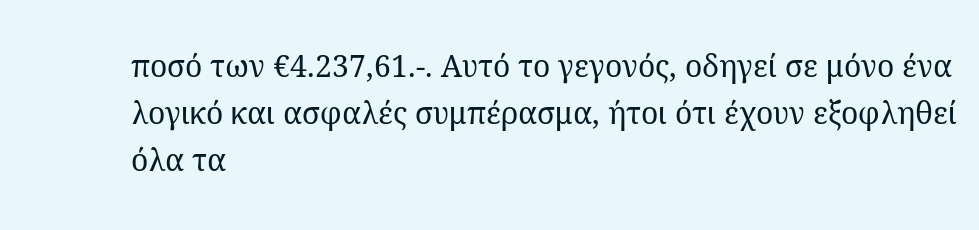ποσό των €4.237,61.-. Αυτό το γεγονός, οδηγεί σε μόνο ένα λογικό και ασφαλές συμπέρασμα, ήτοι ότι έχουν εξοφληθεί όλα τα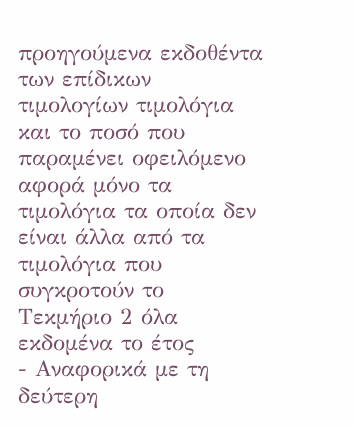προηγούμενα εκδοθέντα των επίδικων τιμολογίων τιμολόγια και το ποσό που παραμένει οφειλόμενο αφορά μόνο τα τιμολόγια τα οποία δεν είναι άλλα από τα τιμολόγια που συγκροτούν το Τεκμήριο 2 όλα εκδομένα το έτος
- Αναφορικά με τη δεύτερη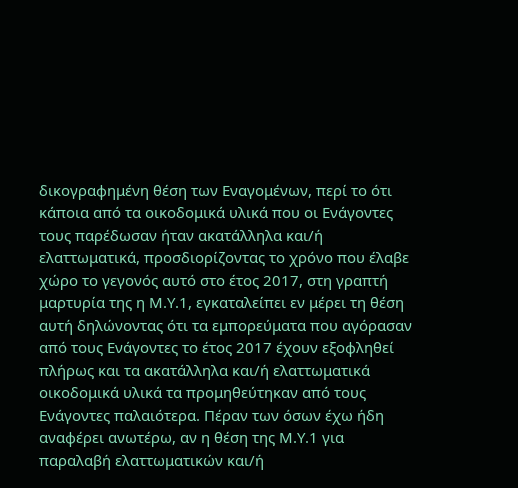δικογραφημένη θέση των Εναγομένων, περί το ότι κάποια από τα οικοδομικά υλικά που οι Ενάγοντες τους παρέδωσαν ήταν ακατάλληλα και/ή ελαττωματικά, προσδιορίζοντας το χρόνο που έλαβε χώρο το γεγονός αυτό στο έτος 2017, στη γραπτή μαρτυρία της η Μ.Υ.1, εγκαταλείπει εν μέρει τη θέση αυτή δηλώνοντας ότι τα εμπορεύματα που αγόρασαν από τους Ενάγοντες το έτος 2017 έχουν εξοφληθεί πλήρως και τα ακατάλληλα και/ή ελαττωματικά οικοδομικά υλικά τα προμηθεύτηκαν από τους Ενάγοντες παλαιότερα. Πέραν των όσων έχω ήδη αναφέρει ανωτέρω, αν η θέση της Μ.Υ.1 για παραλαβή ελαττωματικών και/ή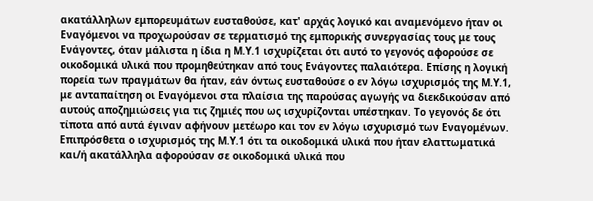ακατάλληλων εμπορευμάτων ευσταθούσε, κατ' αρχάς λογικό και αναμενόμενο ήταν οι Εναγόμενοι να προχωρούσαν σε τερματισμό της εμπορικής συνεργασίας τους με τους Ενάγοντες, όταν μάλιστα η ίδια η Μ.Υ.1 ισχυρίζεται ότι αυτό το γεγονός αφορούσε σε οικοδομικά υλικά που προμηθεύτηκαν από τους Ενάγοντες παλαιότερα. Επίσης η λογική πορεία των πραγμάτων θα ήταν, εάν όντως ευσταθούσε ο εν λόγω ισχυρισμός της Μ.Υ.1, με ανταπαίτηση οι Εναγόμενοι στα πλαίσια της παρούσας αγωγής να διεκδικούσαν από αυτούς αποζημιώσεις για τις ζημιές που ως ισχυρίζονται υπέστηκαν. Το γεγονός δε ότι τίποτα από αυτά έγιναν αφήνουν μετέωρο και τον εν λόγω ισχυρισμό των Εναγομένων. Επιπρόσθετα ο ισχυρισμός της Μ.Υ.1 ότι τα οικοδομικά υλικά που ήταν ελαττωματικά και/ή ακατάλληλα αφορούσαν σε οικοδομικά υλικά που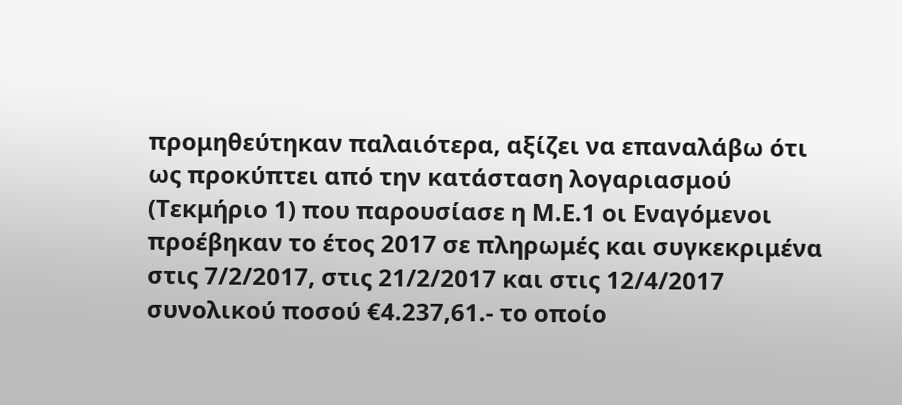προμηθεύτηκαν παλαιότερα, αξίζει να επαναλάβω ότι ως προκύπτει από την κατάσταση λογαριασμού (Τεκμήριο 1) που παρουσίασε η Μ.Ε.1 οι Εναγόμενοι προέβηκαν το έτος 2017 σε πληρωμές και συγκεκριμένα στις 7/2/2017, στις 21/2/2017 και στις 12/4/2017 συνολικού ποσού €4.237,61.- το οποίο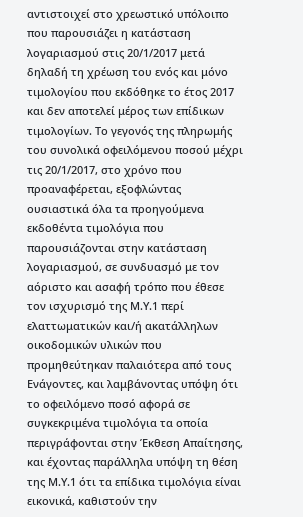αντιστοιχεί στο χρεωστικό υπόλοιπο που παρουσιάζει η κατάσταση λογαριασμού στις 20/1/2017 μετά δηλαδή τη χρέωση του ενός και μόνο τιμολογίου που εκδόθηκε το έτος 2017 και δεν αποτελεί μέρος των επίδικων τιμολογίων. Το γεγονός της πληρωμής του συνολικά οφειλόμενου ποσού μέχρι τις 20/1/2017, στο χρόνο που προαναφέρεται, εξοφλώντας ουσιαστικά όλα τα προηγούμενα εκδοθέντα τιμολόγια που παρουσιάζονται στην κατάσταση λογαριασμού, σε συνδυασμό με τον αόριστο και ασαφή τρόπο που έθεσε τον ισχυρισμό της Μ.Υ.1 περί ελαττωματικών και/ή ακατάλληλων οικοδομικών υλικών που προμηθεύτηκαν παλαιότερα από τους Ενάγοντες, και λαμβάνοντας υπόψη ότι το οφειλόμενο ποσό αφορά σε συγκεκριμένα τιμολόγια τα οποία περιγράφονται στην Έκθεση Απαίτησης, και έχοντας παράλληλα υπόψη τη θέση της Μ.Υ.1 ότι τα επίδικα τιμολόγια είναι εικονικά, καθιστούν την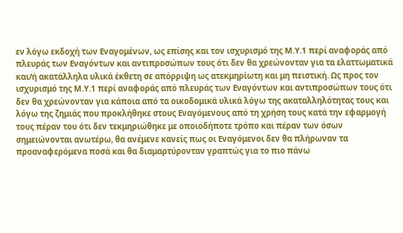εν λόγω εκδοχή των Εναγομένων, ως επίσης και τον ισχυρισμό της Μ.Υ.1 περί αναφοράς από πλευράς των Εναγόντων και αντιπροσώπων τους ότι δεν θα χρεώνονταν για τα ελαττωματικά και/ή ακατάλληλα υλικά έκθετη σε απόρριψη ως ατεκμηρίωτη και μη πειστική. Ως προς τον ισχυρισμό της Μ.Υ.1 περί αναφοράς από πλευράς των Εναγόντων και αντιπροσώπων τους ότι δεν θα χρεώνονταν για κάποια από τα οικοδομικά υλικά λόγω της ακαταλληλότητας τους και λόγω της ζημιάς που προκλήθηκε στους Εναγόμενους από τη χρήση τους κατά την εφαρμογή τους πέραν του ότι δεν τεκμηριώθηκε με οποιοδήποτε τρόπο και πέραν των όσων σημειώνονται ανωτέρω, θα ανέμενε κανείς πως οι Εναγόμενοι δεν θα πλήρωναν τα προαναφερόμενα ποσά και θα διαμαρτύρονταν γραπτώς για το πιο πάνω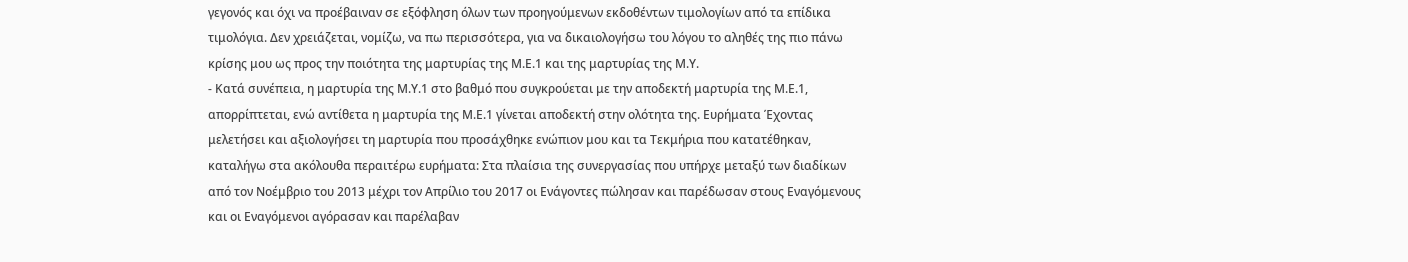γεγονός και όχι να προέβαιναν σε εξόφληση όλων των προηγούμενων εκδοθέντων τιμολογίων από τα επίδικα τιμολόγια. Δεν χρειάζεται, νομίζω, να πω περισσότερα, για να δικαιολογήσω του λόγου το αληθές της πιο πάνω κρίσης μου ως προς την ποιότητα της μαρτυρίας της Μ.Ε.1 και της μαρτυρίας της Μ.Υ.
- Κατά συνέπεια, η μαρτυρία της Μ.Υ.1 στο βαθμό που συγκρούεται με την αποδεκτή μαρτυρία της Μ.Ε.1, απορρίπτεται, ενώ αντίθετα η μαρτυρία της Μ.Ε.1 γίνεται αποδεκτή στην ολότητα της. Ευρήματα Έχοντας μελετήσει και αξιολογήσει τη μαρτυρία που προσάχθηκε ενώπιον μου και τα Τεκμήρια που κατατέθηκαν, καταλήγω στα ακόλουθα περαιτέρω ευρήματα: Στα πλαίσια της συνεργασίας που υπήρχε μεταξύ των διαδίκων από τον Νοέμβριο του 2013 μέχρι τον Απρίλιο του 2017 οι Ενάγοντες πώλησαν και παρέδωσαν στους Εναγόμενους και οι Εναγόμενοι αγόρασαν και παρέλαβαν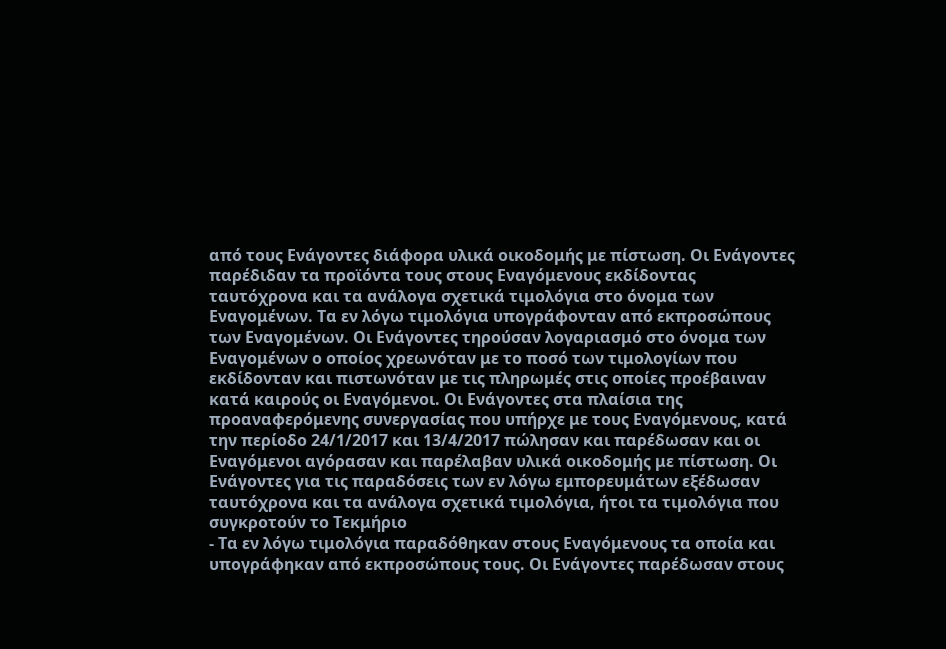από τους Ενάγοντες διάφορα υλικά οικοδομής με πίστωση. Οι Ενάγοντες παρέδιδαν τα προϊόντα τους στους Εναγόμενους εκδίδοντας ταυτόχρονα και τα ανάλογα σχετικά τιμολόγια στο όνομα των Εναγομένων. Τα εν λόγω τιμολόγια υπογράφονταν από εκπροσώπους των Εναγομένων. Οι Ενάγοντες τηρούσαν λογαριασμό στο όνομα των Εναγομένων ο οποίος χρεωνόταν με το ποσό των τιμολογίων που εκδίδονταν και πιστωνόταν με τις πληρωμές στις οποίες προέβαιναν κατά καιρούς οι Εναγόμενοι. Οι Ενάγοντες στα πλαίσια της προαναφερόμενης συνεργασίας που υπήρχε με τους Εναγόμενους, κατά την περίοδο 24/1/2017 και 13/4/2017 πώλησαν και παρέδωσαν και οι Εναγόμενοι αγόρασαν και παρέλαβαν υλικά οικοδομής με πίστωση. Οι Ενάγοντες για τις παραδόσεις των εν λόγω εμπορευμάτων εξέδωσαν ταυτόχρονα και τα ανάλογα σχετικά τιμολόγια, ήτοι τα τιμολόγια που συγκροτούν το Τεκμήριο
- Τα εν λόγω τιμολόγια παραδόθηκαν στους Εναγόμενους τα οποία και υπογράφηκαν από εκπροσώπους τους. Οι Ενάγοντες παρέδωσαν στους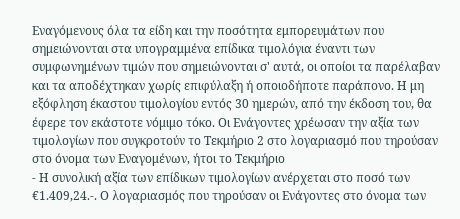Εναγόμενους όλα τα είδη και την ποσότητα εμπορευμάτων που σημειώνονται στα υπογραμμένα επίδικα τιμολόγια έναντι των συμφωνημένων τιμών που σημειώνονται σ' αυτά, οι οποίοι τα παρέλαβαν και τα αποδέχτηκαν χωρίς επιφύλαξη ή οποιοδήποτε παράπονο. Η μη εξόφληση έκαστου τιμολογίου εντός 30 ημερών, από την έκδοση του, θα έφερε τον εκάστοτε νόμιμο τόκο. Οι Ενάγοντες χρέωσαν την αξία των τιμολογίων που συγκροτούν το Τεκμήριο 2 στο λογαριασμό που τηρούσαν στο όνομα των Εναγομένων, ήτοι το Τεκμήριο
- Η συνολική αξία των επίδικων τιμολογίων ανέρχεται στο ποσό των €1.409,24.-. Ο λογαριασμός που τηρούσαν οι Ενάγοντες στο όνομα των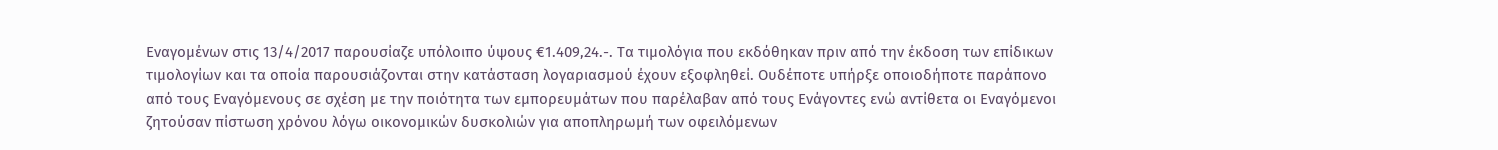Εναγομένων στις 13/4/2017 παρουσίαζε υπόλοιπο ύψους €1.409,24.-. Τα τιμολόγια που εκδόθηκαν πριν από την έκδοση των επίδικων τιμολογίων και τα οποία παρουσιάζονται στην κατάσταση λογαριασμού έχουν εξοφληθεί. Ουδέποτε υπήρξε οποιοδήποτε παράπονο από τους Εναγόμενους σε σχέση με την ποιότητα των εμπορευμάτων που παρέλαβαν από τους Ενάγοντες ενώ αντίθετα οι Εναγόμενοι ζητούσαν πίστωση χρόνου λόγω οικονομικών δυσκολιών για αποπληρωμή των οφειλόμενων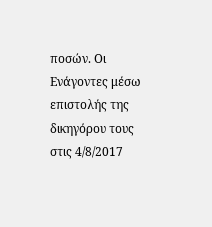ποσών. Οι Ενάγοντες μέσω επιστολής της δικηγόρου τους στις 4/8/2017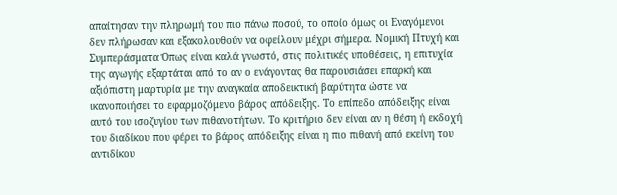απαίτησαν την πληρωμή του πιο πάνω ποσού, το οποίο όμως οι Εναγόμενοι δεν πλήρωσαν και εξακολουθούν να οφείλουν μέχρι σήμερα. Νομική Πτυχή και Συμπεράσματα Όπως είναι καλά γνωστό, στις πολιτικές υποθέσεις, η επιτυχία της αγωγής εξαρτάται από το αν ο ενάγοντας θα παρουσιάσει επαρκή και αξιόπιστη μαρτυρία με την αναγκαία αποδεικτική βαρύτητα ώστε να ικανοποιήσει το εφαρμοζόμενο βάρος απόδειξης. Το επίπεδο απόδειξης είναι αυτό του ισοζυγίου των πιθανοτήτων. Το κριτήριο δεν είναι αν η θέση ή εκδοχή του διαδίκου που φέρει το βάρος απόδειξης είναι η πιο πιθανή από εκείνη του αντιδίκου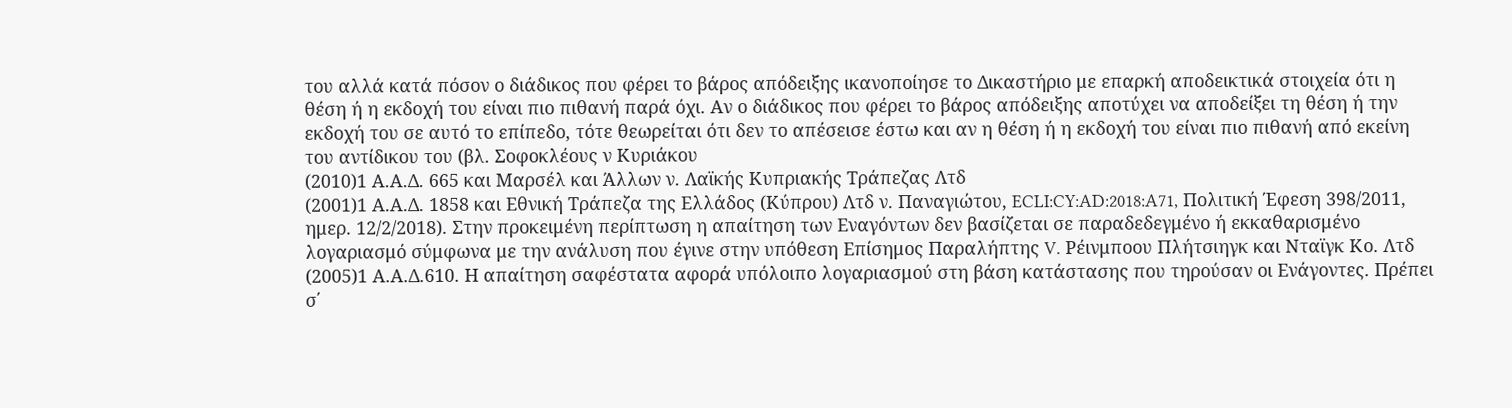του αλλά κατά πόσον ο διάδικος που φέρει το βάρος απόδειξης ικανοποίησε το Δικαστήριο με επαρκή αποδεικτικά στοιχεία ότι η θέση ή η εκδοχή του είναι πιο πιθανή παρά όχι. Αν ο διάδικος που φέρει το βάρος απόδειξης αποτύχει να αποδείξει τη θέση ή την εκδοχή του σε αυτό το επίπεδο, τότε θεωρείται ότι δεν το απέσεισε έστω και αν η θέση ή η εκδοχή του είναι πιο πιθανή από εκείνη του αντίδικου του (βλ. Σοφοκλέους ν Κυριάκου
(2010)1 Α.Α.Δ. 665 και Μαρσέλ και Άλλων ν. Λαϊκής Κυπριακής Τράπεζας Λτδ
(2001)1 Α.Α.Δ. 1858 και Εθνική Τράπεζα της Ελλάδος (Κύπρου) Λτδ ν. Παναγιώτου, ECLI:CY:AD:2018:A71, Πολιτική Έφεση 398/2011, ημερ. 12/2/2018). Στην προκειμένη περίπτωση η απαίτηση των Εναγόντων δεν βασίζεται σε παραδεδεγμένο ή εκκαθαρισμένο λογαριασμό σύμφωνα με την ανάλυση που έγινε στην υπόθεση Επίσημος Παραλήπτης V. Ρέινμποου Πλήτσιηγκ και Νταϊγκ Κο. Λτδ
(2005)1 Α.Α.Δ.610. Η απαίτηση σαφέστατα αφορά υπόλοιπο λογαριασμού στη βάση κατάστασης που τηρούσαν οι Ενάγοντες. Πρέπει σ΄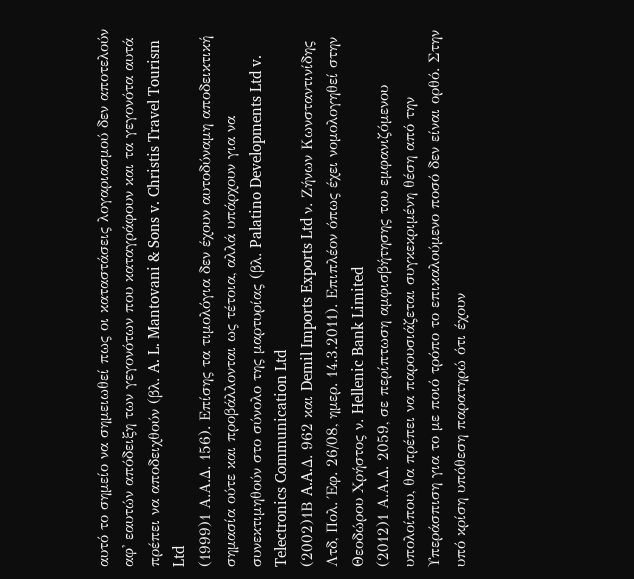αυτό το σημείο να σημειωθεί πως οι καταστάσεις λογαριασμού δεν αποτελούν αφ' εαυτών απόδειξη των γεγονότων που καταγράφουν και τα γεγονότα αυτά πρέπει να αποδειχθούν (βλ. A. L. Mantovani & Sons v. Christis Travel Tourism Ltd
(1999)1 Α.Α.Δ. 156). Επίσης τα τιμολόγια δεν έχουν αυτοδύναμη αποδεικτική σημασία ούτε και προβάλλονται ως τέτοια, αλλά υπάρχουν για να συνεκτιμηθούν στο σύνολο της μαρτυρίας (βλ. Palatino Developments Ltd v. Telectronics Communication Ltd
(2002)1Β A.A.Δ. 962 και Demil Imports Exports Ltd ν. Ζήνων Κωνσταντινίδης Λτδ, Πολ. Έφ. 26/08, ημερ. 14.3.2011). Επιπλέον όπως έχει νομολογηθεί στην Θεοδώρου Χρήστος ν. Hellenic Bank Limited
(2012)1 Α.Α.Δ. 2059, σε περίπτωση αμφισβήτησης του εμφανιζόμενου υπολοίπου, θα πρέπει να παρουσιάζεται συγκεκριμένη θέση από την Υπεράσπιση για το με ποιό τρόπο το επικαλούμενο ποσό δεν είναι ορθό. Στην υπό κρίση υπόθεση παρατηρώ ότι έχουν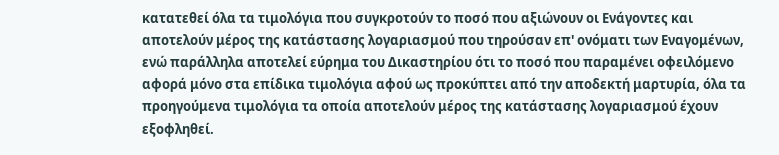κατατεθεί όλα τα τιμολόγια που συγκροτούν το ποσό που αξιώνουν οι Ενάγοντες και αποτελούν μέρος της κατάστασης λογαριασμού που τηρούσαν επ' ονόματι των Εναγομένων, ενώ παράλληλα αποτελεί εύρημα του Δικαστηρίου ότι το ποσό που παραμένει οφειλόμενο αφορά μόνο στα επίδικα τιμολόγια αφού ως προκύπτει από την αποδεκτή μαρτυρία, όλα τα προηγούμενα τιμολόγια τα οποία αποτελούν μέρος της κατάστασης λογαριασμού έχουν εξοφληθεί.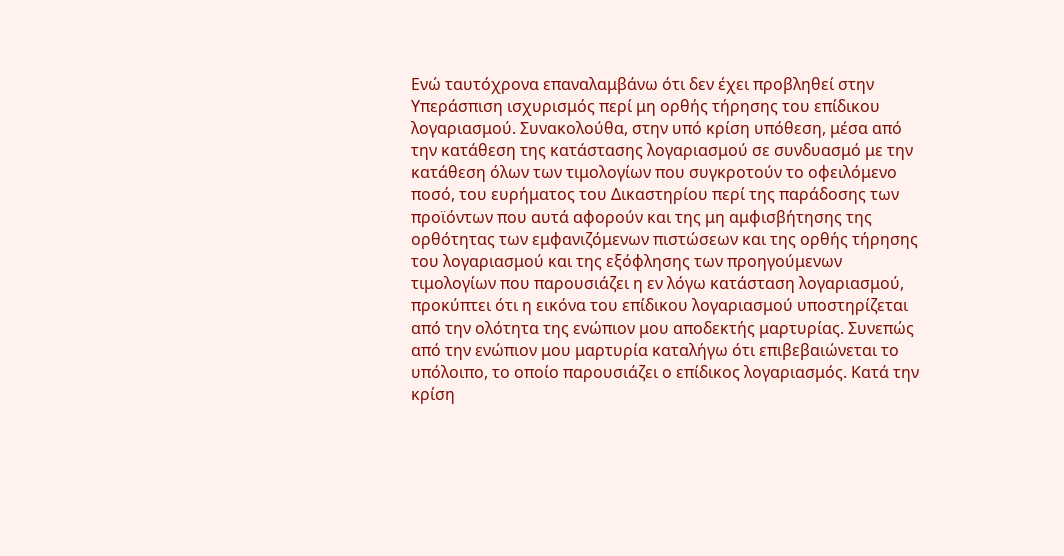Ενώ ταυτόχρονα επαναλαμβάνω ότι δεν έχει προβληθεί στην Υπεράσπιση ισχυρισμός περί μη ορθής τήρησης του επίδικου λογαριασμού. Συνακολούθα, στην υπό κρίση υπόθεση, μέσα από την κατάθεση της κατάστασης λογαριασμού σε συνδυασμό με την κατάθεση όλων των τιμολογίων που συγκροτούν το οφειλόμενο ποσό, του ευρήματος του Δικαστηρίου περί της παράδοσης των προϊόντων που αυτά αφορούν και της μη αμφισβήτησης της ορθότητας των εμφανιζόμενων πιστώσεων και της ορθής τήρησης του λογαριασμού και της εξόφλησης των προηγούμενων τιμολογίων που παρουσιάζει η εν λόγω κατάσταση λογαριασμού, προκύπτει ότι η εικόνα του επίδικου λογαριασμού υποστηρίζεται από την ολότητα της ενώπιον μου αποδεκτής μαρτυρίας. Συνεπώς από την ενώπιον μου μαρτυρία καταλήγω ότι επιβεβαιώνεται το υπόλοιπο, το οποίο παρουσιάζει ο επίδικος λογαριασμός. Κατά την κρίση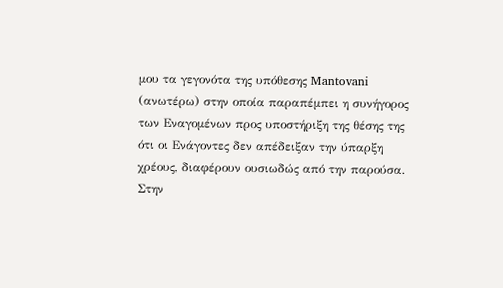μου τα γεγονότα της υπόθεσης Mantovani (ανωτέρω) στην οποία παραπέμπει η συνήγορος των Εναγομένων προς υποστήριξη της θέσης της ότι οι Ενάγοντες δεν απέδειξαν την ύπαρξη χρέους, διαφέρουν ουσιωδώς από την παρούσα. Στην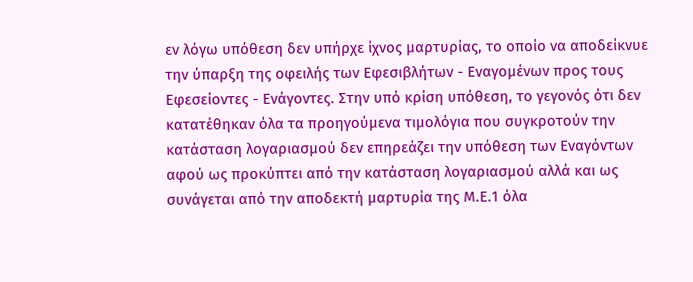εν λόγω υπόθεση δεν υπήρχε ίχνος μαρτυρίας, το οποίο να αποδείκνυε την ύπαρξη της οφειλής των Εφεσιβλήτων - Εναγομένων προς τους Εφεσείοντες - Ενάγοντες. Στην υπό κρίση υπόθεση, το γεγονός ότι δεν κατατέθηκαν όλα τα προηγούμενα τιμολόγια που συγκροτούν την κατάσταση λογαριασμού δεν επηρεάζει την υπόθεση των Εναγόντων αφού ως προκύπτει από την κατάσταση λογαριασμού αλλά και ως συνάγεται από την αποδεκτή μαρτυρία της Μ.Ε.1 όλα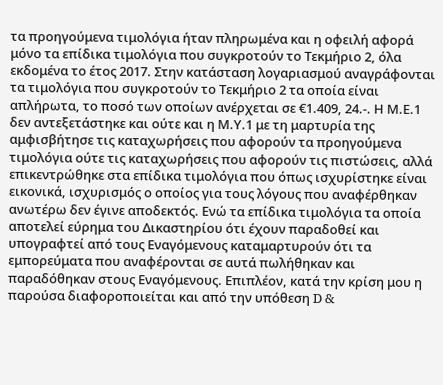τα προηγούμενα τιμολόγια ήταν πληρωμένα και η οφειλή αφορά μόνο τα επίδικα τιμολόγια που συγκροτούν το Τεκμήριο 2, όλα εκδομένα το έτος 2017. Στην κατάσταση λογαριασμού αναγράφονται τα τιμολόγια που συγκροτούν το Τεκμήριο 2 τα οποία είναι απλήρωτα, το ποσό των οποίων ανέρχεται σε €1.409, 24.-. Η Μ.Ε.1 δεν αντεξετάστηκε και ούτε και η Μ.Υ.1 με τη μαρτυρία της αμφισβήτησε τις καταχωρήσεις που αφορούν τα προηγούμενα τιμολόγια ούτε τις καταχωρήσεις που αφορούν τις πιστώσεις, αλλά επικεντρώθηκε στα επίδικα τιμολόγια που όπως ισχυρίστηκε είναι εικονικά, ισχυρισμός ο οποίος για τους λόγους που αναφέρθηκαν ανωτέρω δεν έγινε αποδεκτός. Ενώ τα επίδικα τιμολόγια τα οποία αποτελεί εύρημα του Δικαστηρίου ότι έχουν παραδοθεί και υπογραφτεί από τους Εναγόμενους καταμαρτυρούν ότι τα εμπορεύματα που αναφέρονται σε αυτά πωλήθηκαν και παραδόθηκαν στους Εναγόμενους. Επιπλέον, κατά την κρίση μου η παρούσα διαφοροποιείται και από την υπόθεση D &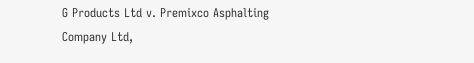G Products Ltd v. Premixco Asphalting Company Ltd,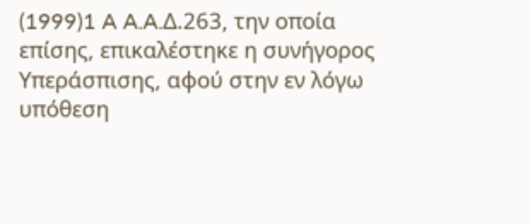(1999)1 A A.A.Δ.263, την οποία επίσης, επικαλέστηκε η συνήγορος Υπεράσπισης, αφού στην εν λόγω υπόθεση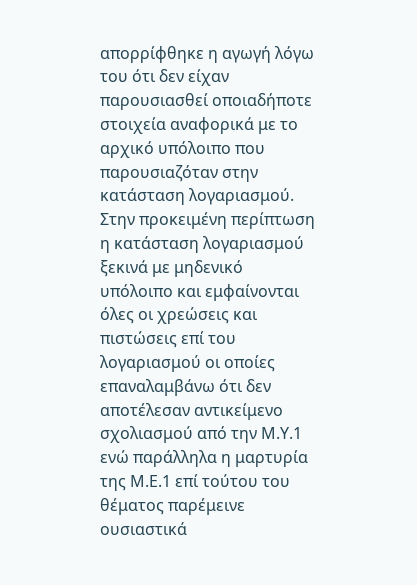απορρίφθηκε η αγωγή λόγω του ότι δεν είχαν παρουσιασθεί οποιαδήποτε στοιχεία αναφορικά με το αρχικό υπόλοιπο που παρουσιαζόταν στην κατάσταση λογαριασμού. Στην προκειμένη περίπτωση η κατάσταση λογαριασμού ξεκινά με μηδενικό υπόλοιπο και εμφαίνονται όλες οι χρεώσεις και πιστώσεις επί του λογαριασμού οι οποίες επαναλαμβάνω ότι δεν αποτέλεσαν αντικείμενο σχολιασμού από την Μ.Υ.1 ενώ παράλληλα η μαρτυρία της Μ.Ε.1 επί τούτου του θέματος παρέμεινε ουσιαστικά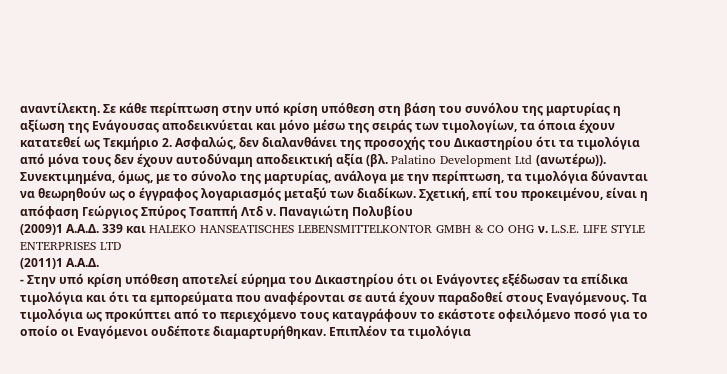αναντίλεκτη. Σε κάθε περίπτωση στην υπό κρίση υπόθεση στη βάση του συνόλου της μαρτυρίας η αξίωση της Ενάγουσας αποδεικνύεται και μόνο μέσω της σειράς των τιμολογίων, τα όποια έχουν κατατεθεί ως Τεκμήριο 2. Ασφαλώς, δεν διαλανθάνει της προσοχής του Δικαστηρίου ότι τα τιμολόγια από μόνα τους δεν έχουν αυτοδύναμη αποδεικτική αξία (βλ. Palatino Development Ltd (ανωτέρω)). Συνεκτιμημένα, όμως, με το σύνολο της μαρτυρίας, ανάλογα με την περίπτωση, τα τιμολόγια δύνανται να θεωρηθούν ως ο έγγραφος λογαριασμός μεταξύ των διαδίκων. Σχετική, επί του προκειμένου, είναι η απόφαση Γεώργιος Σπύρος Τσαππή Λτδ ν. Παναγιώτη Πολυβίου
(2009)1 Α.Α.Δ. 339 και HALEKO HANSEATISCHES LEBENSMITTELKONTOR GMBH & CO OHG ν. L.S.E. LIFE STYLE ENTERPRISES LTD
(2011)1 Α.Α.Δ.
- Στην υπό κρίση υπόθεση αποτελεί εύρημα του Δικαστηρίου ότι οι Ενάγοντες εξέδωσαν τα επίδικα τιμολόγια και ότι τα εμπορεύματα που αναφέρονται σε αυτά έχουν παραδοθεί στους Εναγόμενους. Τα τιμολόγια ως προκύπτει από το περιεχόμενο τους καταγράφουν το εκάστοτε οφειλόμενο ποσό για το οποίο οι Εναγόμενοι ουδέποτε διαμαρτυρήθηκαν. Επιπλέον τα τιμολόγια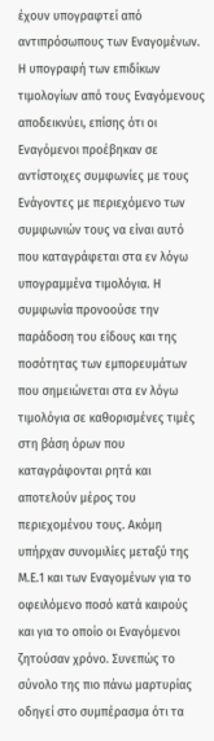έχουν υπογραφτεί από αντιπρόσωπους των Εναγομένων. Η υπογραφή των επιδίκων τιμολογίων από τους Εναγόμενους αποδεικνύει, επίσης ότι οι Εναγόμενοι προέβηκαν σε αντίστοιχες συμφωνίες με τους Ενάγοντες με περιεχόμενο των συμφωνιών τους να είναι αυτό που καταγράφεται στα εν λόγω υπογραμμένα τιμολόγια. Η συμφωνία προνοούσε την παράδοση του είδους και της ποσότητας των εμπορευμάτων που σημειώνεται στα εν λόγω τιμολόγια σε καθορισμένες τιμές στη βάση όρων που καταγράφονται ρητά και αποτελούν μέρος του περιεχομένου τους. Ακόμη υπήρχαν συνομιλίες μεταξύ της Μ.Ε.1 και των Εναγομένων για το οφειλόμενο ποσό κατά καιρούς και για το οποίο οι Εναγόμενοι ζητούσαν χρόνο. Συνεπώς το σύνολο της πιο πάνω μαρτυρίας οδηγεί στο συμπέρασμα ότι τα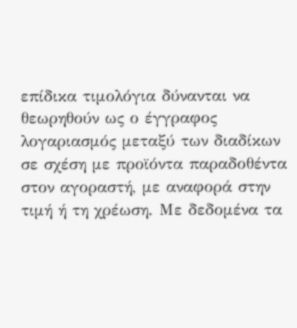επίδικα τιμολόγια δύνανται να θεωρηθούν ως ο έγγραφος λογαριασμός μεταξύ των διαδίκων σε σχέση με προϊόντα παραδοθέντα στον αγοραστή, με αναφορά στην τιμή ή τη χρέωση. Με δεδομένα τα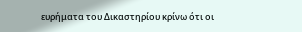ευρήματα του Δικαστηρίου κρίνω ότι οι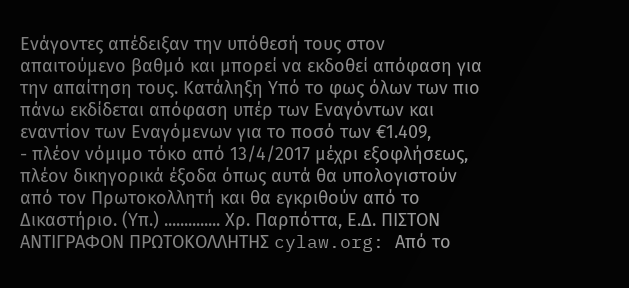Ενάγοντες απέδειξαν την υπόθεσή τους στον απαιτούμενο βαθμό και μπορεί να εκδοθεί απόφαση για την απαίτηση τους. Κατάληξη Υπό το φως όλων των πιο πάνω εκδίδεται απόφαση υπέρ των Εναγόντων και εναντίον των Εναγόμενων για το ποσό των €1.409,
- πλέον νόμιμο τόκο από 13/4/2017 μέχρι εξοφλήσεως, πλέον δικηγορικά έξοδα όπως αυτά θα υπολογιστούν από τον Πρωτοκολλητή και θα εγκριθούν από το Δικαστήριο. (Υπ.) .............. Χρ. Παρπόττα, Ε.Δ. ΠΙΣΤΟΝ ΑΝΤΙΓΡΑΦΟΝ ΠΡΩΤΟΚΟΛΛΗΤΗΣ cylaw.org: Από το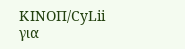ΚΙΝOΠ/CyLii για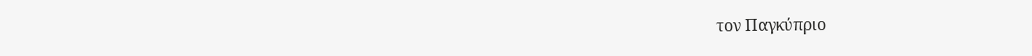τον Παγκύπριο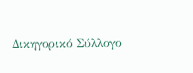Δικηγορικό Σύλλογο